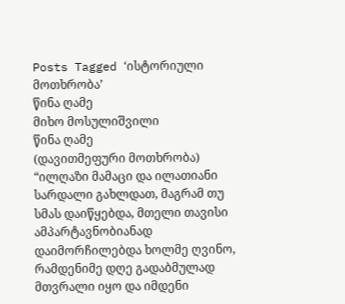Posts Tagged ‘ისტორიული მოთხრობა’
წინა ღამე
მიხო მოსულიშვილი
წინა ღამე
(დავითმეფური მოთხრობა)
“ილღაზი მამაცი და ილათიანი სარდალი გახლდათ, მაგრამ თუ სმას დაიწყებდა, მთელი თავისი ამპარტავნობიანად დაიმორჩილებდა ხოლმე ღვინო, რამდენიმე დღე გადაბმულად მთვრალი იყო და იმდენი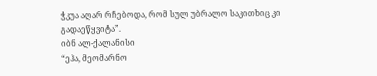ჭკუა აღარ რჩებოდა, რომ სულ უბრალო საკითხიც კი გადაეწყვიტა”.
იბნ ალ-ქალანისი
“ეჰა, მეომარნო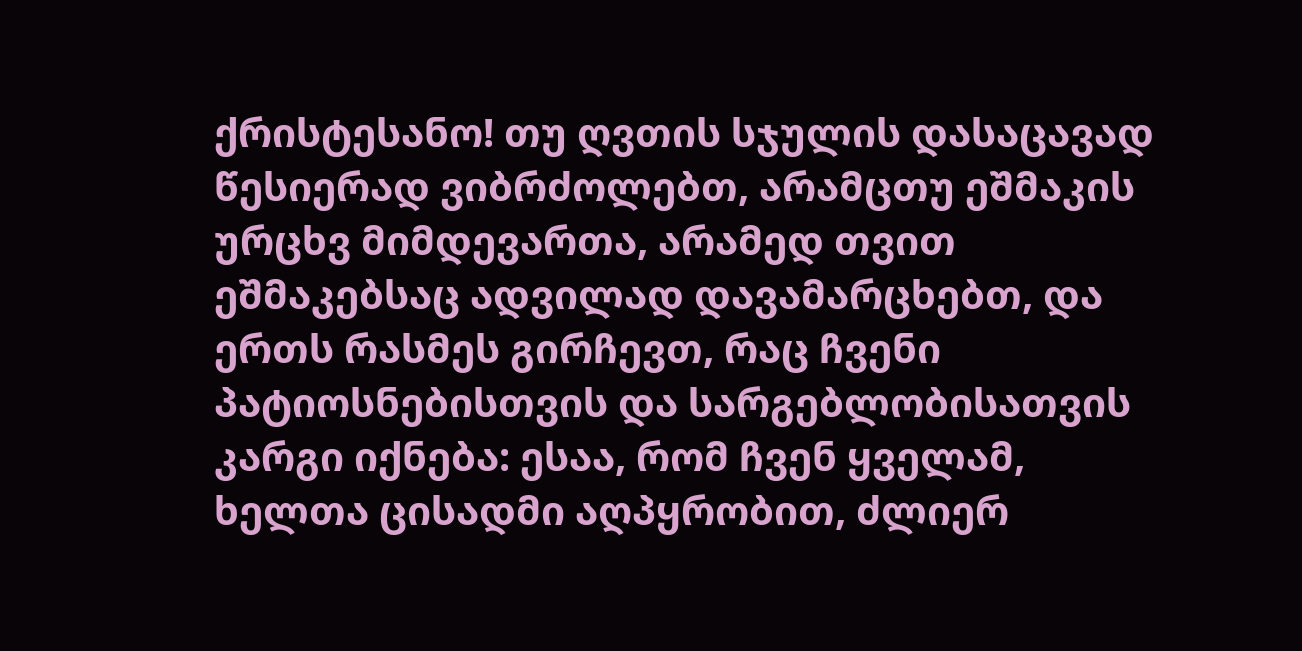ქრისტესანო! თუ ღვთის სჯულის დასაცავად წესიერად ვიბრძოლებთ, არამცთუ ეშმაკის ურცხვ მიმდევართა, არამედ თვით ეშმაკებსაც ადვილად დავამარცხებთ, და ერთს რასმეს გირჩევთ, რაც ჩვენი პატიოსნებისთვის და სარგებლობისათვის კარგი იქნება: ესაა, რომ ჩვენ ყველამ, ხელთა ცისადმი აღპყრობით, ძლიერ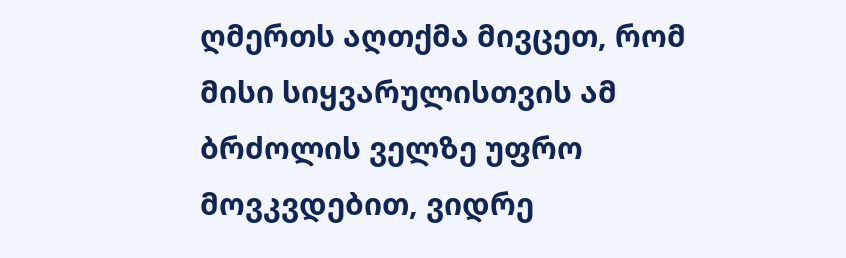ღმერთს აღთქმა მივცეთ, რომ მისი სიყვარულისთვის ამ ბრძოლის ველზე უფრო მოვკვდებით, ვიდრე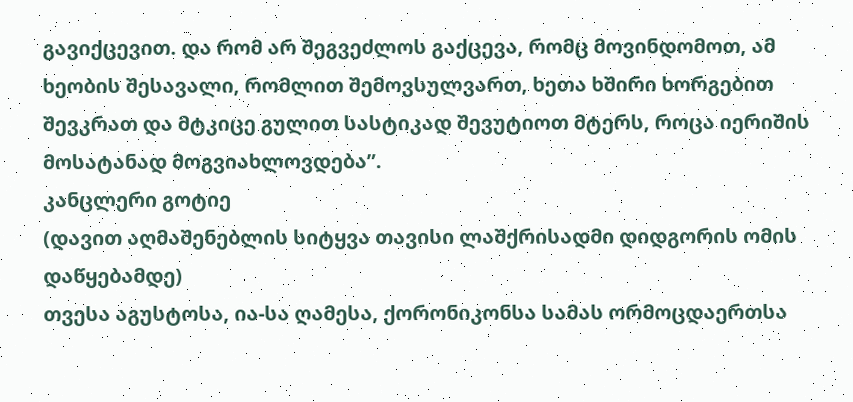გავიქცევით. და რომ არ შეგვეძლოს გაქცევა, რომც მოვინდომოთ, ამ ხეობის შესავალი, რომლით შემოვსულვართ, ხეთა ხშირი ხორგებით შევკრათ და მტკიცე გულით სასტიკად შევუტიოთ მტერს, როცა იერიშის მოსატანად მოგვიახლოვდება”.
კანცლერი გოტიე
(დავით აღმაშენებლის სიტყვა თავისი ლაშქრისადმი დიდგორის ომის დაწყებამდე)
თვესა აგუსტოსა, ია-სა ღამესა, ქორონიკონსა სამას ორმოცდაერთსა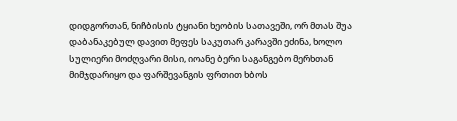დიდგორთან, ნიჩბისის ტყიანი ხეობის სათავეში, ორ მთას შუა დაბანაკებულ დავით მეფეს საკუთარ კარავში ეძინა, ხოლო სულიერი მოძღვარი მისი, იოანე ბერი საგანგებო მერხთან მიმჯდარიყო და ფარშევანგის ფრთით ხბოს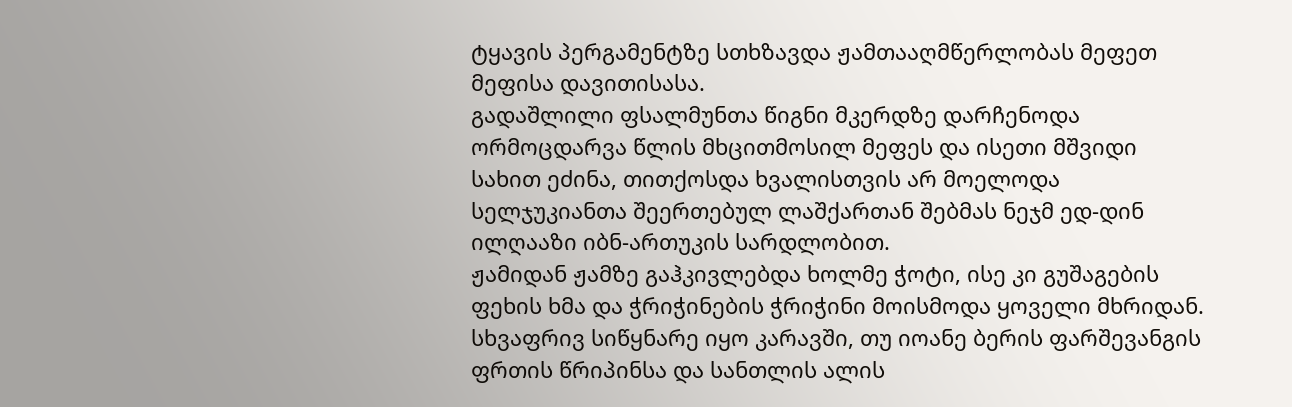ტყავის პერგამენტზე სთხზავდა ჟამთააღმწერლობას მეფეთ მეფისა დავითისასა.
გადაშლილი ფსალმუნთა წიგნი მკერდზე დარჩენოდა ორმოცდარვა წლის მხცითმოსილ მეფეს და ისეთი მშვიდი სახით ეძინა, თითქოსდა ხვალისთვის არ მოელოდა სელჯუკიანთა შეერთებულ ლაშქართან შებმას ნეჯმ ედ-დინ ილღააზი იბნ-ართუკის სარდლობით.
ჟამიდან ჟამზე გაჰკივლებდა ხოლმე ჭოტი, ისე კი გუშაგების ფეხის ხმა და ჭრიჭინების ჭრიჭინი მოისმოდა ყოველი მხრიდან. სხვაფრივ სიწყნარე იყო კარავში, თუ იოანე ბერის ფარშევანგის ფრთის წრიპინსა და სანთლის ალის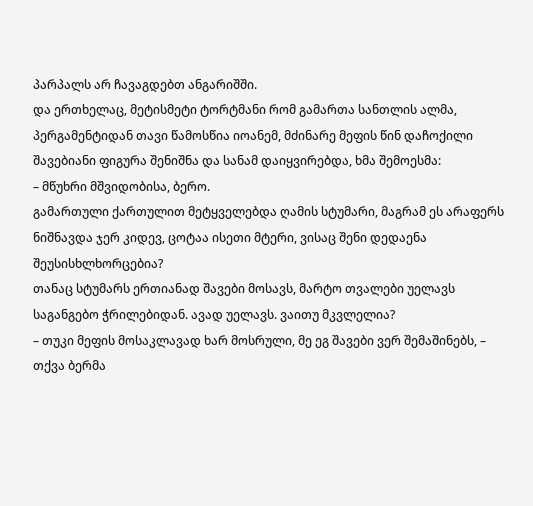პარპალს არ ჩავაგდებთ ანგარიშში.
და ერთხელაც, მეტისმეტი ტორტმანი რომ გამართა სანთლის ალმა, პერგამენტიდან თავი წამოსწია იოანემ, მძინარე მეფის წინ დაჩოქილი შავებიანი ფიგურა შენიშნა და სანამ დაიყვირებდა, ხმა შემოესმა:
– მწუხრი მშვიდობისა, ბერო.
გამართული ქართულით მეტყველებდა ღამის სტუმარი, მაგრამ ეს არაფერს ნიშნავდა ჯერ კიდევ, ცოტაა ისეთი მტერი, ვისაც შენი დედაენა შეუსისხლხორცებია?
თანაც სტუმარს ერთიანად შავები მოსავს, მარტო თვალები უელავს საგანგებო ჭრილებიდან. ავად უელავს. ვაითუ მკვლელია?
– თუკი მეფის მოსაკლავად ხარ მოსრული, მე ეგ შავები ვერ შემაშინებს, – თქვა ბერმა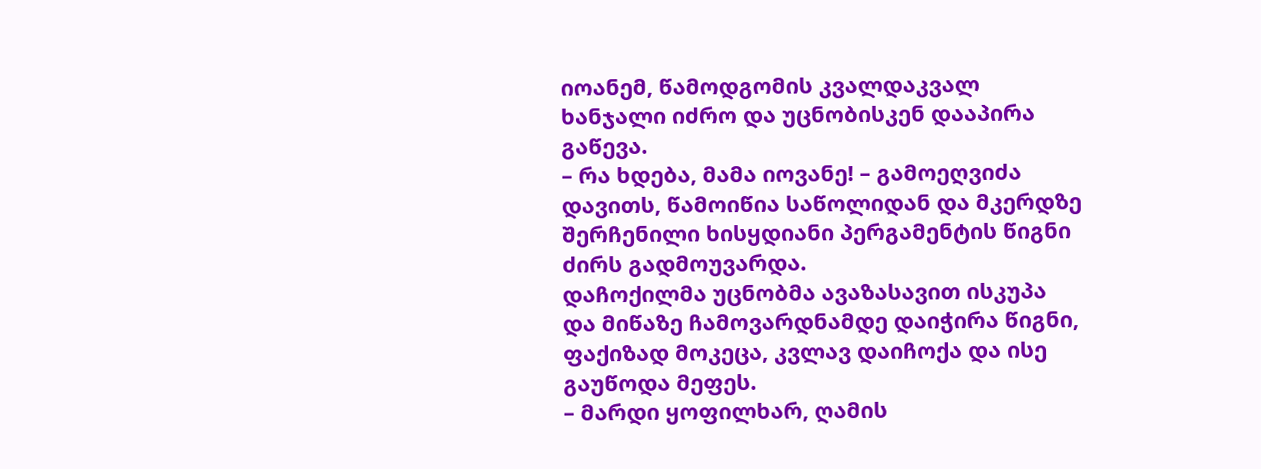იოანემ, წამოდგომის კვალდაკვალ ხანჯალი იძრო და უცნობისკენ დააპირა გაწევა.
– რა ხდება, მამა იოვანე! – გამოეღვიძა დავითს, წამოიწია საწოლიდან და მკერდზე შერჩენილი ხისყდიანი პერგამენტის წიგნი ძირს გადმოუვარდა.
დაჩოქილმა უცნობმა ავაზასავით ისკუპა და მიწაზე ჩამოვარდნამდე დაიჭირა წიგნი, ფაქიზად მოკეცა, კვლავ დაიჩოქა და ისე გაუწოდა მეფეს.
– მარდი ყოფილხარ, ღამის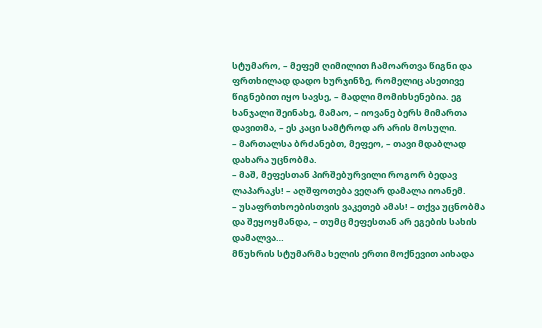სტუმარო, – მეფემ ღიმილით ჩამოართვა წიგნი და ფრთხილად დადო ხურჯინზე, რომელიც ასეთივე წიგნებით იყო სავსე, – მადლი მომიხსენებია. ეგ ხანჯალი შეინახე, მამაო, – იოვანე ბერს მიმართა დავითმა, – ეს კაცი სამტროდ არ არის მოსული.
– მართალსა ბრძანებთ, მეფეო, – თავი მდაბლად დახარა უცნობმა.
– მაშ, მეფესთან პირშებურვილი როგორ ბედავ ლაპარაკს! – აღშფოთება ვეღარ დამალა იოანემ.
– უსაფრთხოებისთვის ვაკეთებ ამას! – თქვა უცნობმა და შეყოყმანდა, – თუმც მეფესთან არ ეგების სახის დამალვა…
მწუხრის სტუმარმა ხელის ერთი მოქნევით აიხადა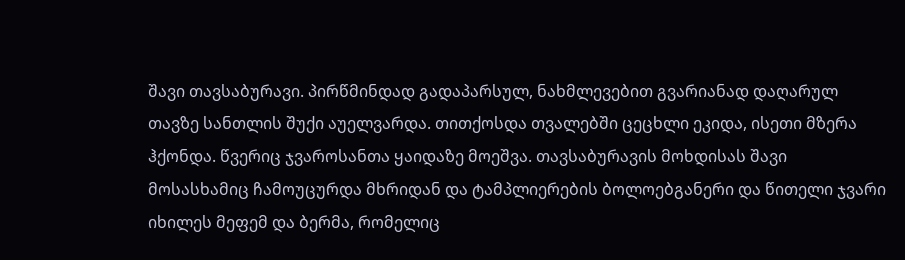შავი თავსაბურავი. პირწმინდად გადაპარსულ, ნახმლევებით გვარიანად დაღარულ თავზე სანთლის შუქი აუელვარდა. თითქოსდა თვალებში ცეცხლი ეკიდა, ისეთი მზერა ჰქონდა. წვერიც ჯვაროსანთა ყაიდაზე მოეშვა. თავსაბურავის მოხდისას შავი მოსასხამიც ჩამოუცურდა მხრიდან და ტამპლიერების ბოლოებგანერი და წითელი ჯვარი იხილეს მეფემ და ბერმა, რომელიც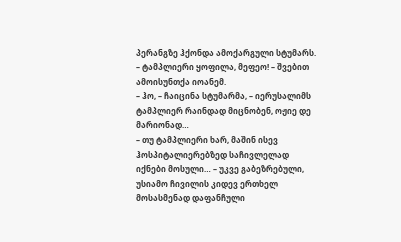პერანგზე ჰქონდა ამოქარგული სტუმარს.
– ტამპლიერი ყოფილა, მეფეო! – შვებით ამოისუნთქა იოანემ.
– ჰო, – ჩაიცინა სტუმარმა, – იერუსალიმს ტამპლიერ რაინდად მიცნობენ, ოჟიე დე მარიონად…
– თუ ტამპლიერი ხარ, მაშინ ისევ ჰოსპიტალიერებზედ საჩივლელად იქნები მოსული… – უკვე გაბეზრებული, უსიამო ჩივილის კიდევ ერთხელ მოსასმენად დაფანჩული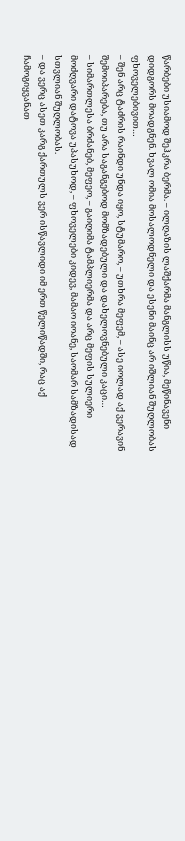წარბები უსიამოდ შეჰკრა ბერმა. – ილღაზის ლაშქარმა მანგლისს უწია, მეწინავენი დიდგორს მოადგნენ. ხვალ ომია მოსალოდნელი და ესენი მაინც არ იშლიან შუღლობას ფხოველებივით…
– შენ არც ტაძრის რაინდი უნდა იყო, სტუმარო, – უთხრა მეფემ, – ასე იოლად აქ ვერავინ შემოიპარება, თუ არა საგანგებოდ მომზადებული და დახელოვნებული კაცი…
– სიმართლესა ბრძანებ, მეფეო, – გაიღიმა ტამპლიერმა და არც მეფის სულიერი მოძღვარი დატოვა უპასუხოდ, – ფხოველები კიდევ, მამაო იოანე, საომარ სამზადისად სთვლიან შუღლობას.
– და ვერც ასეთ კარგ ქართულს ვერ ისწავლიდი იმ ერთ წელიწადში, რაც აქ ჩამოგიყვანათ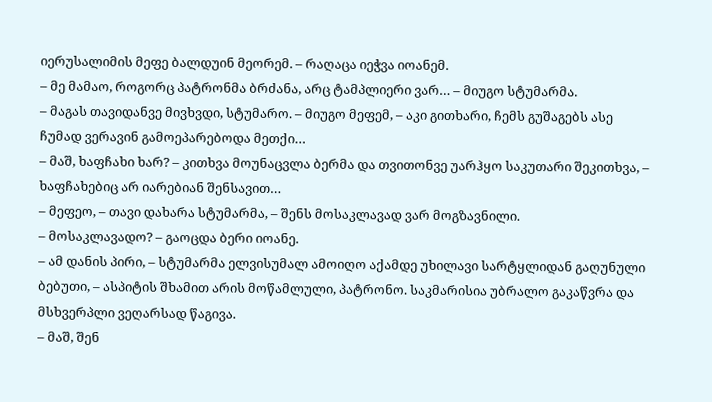იერუსალიმის მეფე ბალდუინ მეორემ. – რაღაცა იეჭვა იოანემ.
– მე მამაო, როგორც პატრონმა ბრძანა, არც ტამპლიერი ვარ… – მიუგო სტუმარმა.
– მაგას თავიდანვე მივხვდი, სტუმარო. – მიუგო მეფემ, – აკი გითხარი, ჩემს გუშაგებს ასე ჩუმად ვერავინ გამოეპარებოდა მეთქი…
– მაშ, ხაფჩახი ხარ? – კითხვა მოუნაცვლა ბერმა და თვითონვე უარჰყო საკუთარი შეკითხვა, – ხაფჩახებიც არ იარებიან შენსავით…
– მეფეო, – თავი დახარა სტუმარმა, – შენს მოსაკლავად ვარ მოგზავნილი.
– მოსაკლავადო? – გაოცდა ბერი იოანე.
– ამ დანის პირი, – სტუმარმა ელვისუმალ ამოიღო აქამდე უხილავი სარტყლიდან გაღუნული ბებუთი, – ასპიტის შხამით არის მოწამლული, პატრონო. საკმარისია უბრალო გაკაწვრა და მსხვერპლი ვეღარსად წაგივა.
– მაშ, შენ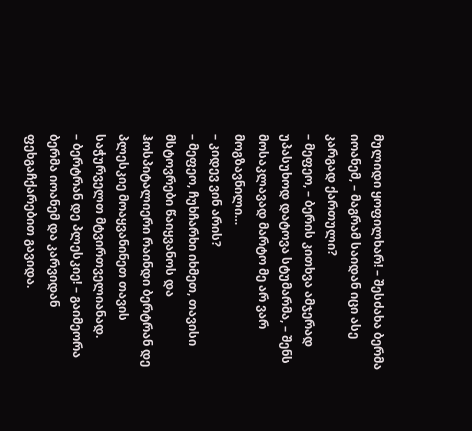მულიდი ყოფილხარ! – შესძახა ბერმა იოანემ, – მაგრამ საიდან იცი ასე კარგად ქართული?
– მეფეო, – ბერის კითხვა ამჯერად უპასუხოდ დატოვა სტუმარმა, – შენს მოსაკლავად მარტო მე არ ვარ მოგზავნილი…
– კიდევ ვინ არის?
– მეფეო, ჩუხჩარხი იხმეთ, თავისი მსტოვრები წაიყვანოს და ჰოსპიტალიერი რაინდი ბერტრან დე პლესკიე მოაყვანინეთ თავის საჭურველთ მტვირთველიანად.
– ბერტრან დე პლესკიე! – გაიმეორა ბერმა იოანემ და კარვიდან ფეხგაჩქარებით გავიდა.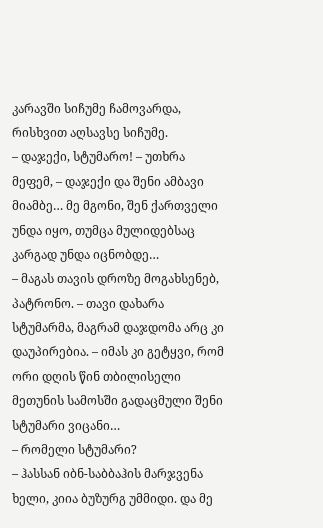კარავში სიჩუმე ჩამოვარდა, რისხვით აღსავსე სიჩუმე.
– დაჯექი, სტუმარო! – უთხრა მეფემ, – დაჯექი და შენი ამბავი მიამბე… მე მგონი, შენ ქართველი უნდა იყო, თუმცა მულიდებსაც კარგად უნდა იცნობდე…
– მაგას თავის დროზე მოგახსენებ, პატრონო. – თავი დახარა სტუმარმა, მაგრამ დაჯდომა არც კი დაუპირებია. – იმას კი გეტყვი, რომ ორი დღის წინ თბილისელი მეთუნის სამოსში გადაცმული შენი სტუმარი ვიცანი…
– რომელი სტუმარი?
– ჰასსან იბნ-საბბაჰის მარჯვენა ხელი, კიია ბუზურგ უმმიდი. და მე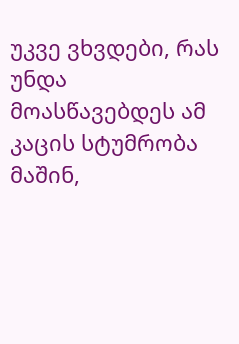უკვე ვხვდები, რას უნდა მოასწავებდეს ამ კაცის სტუმრობა მაშინ,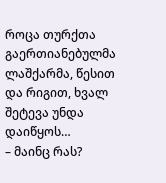როცა თურქთა გაერთიანებულმა ლაშქარმა, წესით და რიგით, ხვალ შეტევა უნდა დაიწყოს…
– მაინც რას?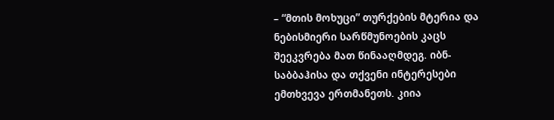– “მთის მოხუცი” თურქების მტერია და ნებისმიერი სარწმუნოების კაცს შეეკვრება მათ წინააღმდეგ. იბნ-საბბაჰისა და თქვენი ინტერესები ემთხვევა ერთმანეთს. კიია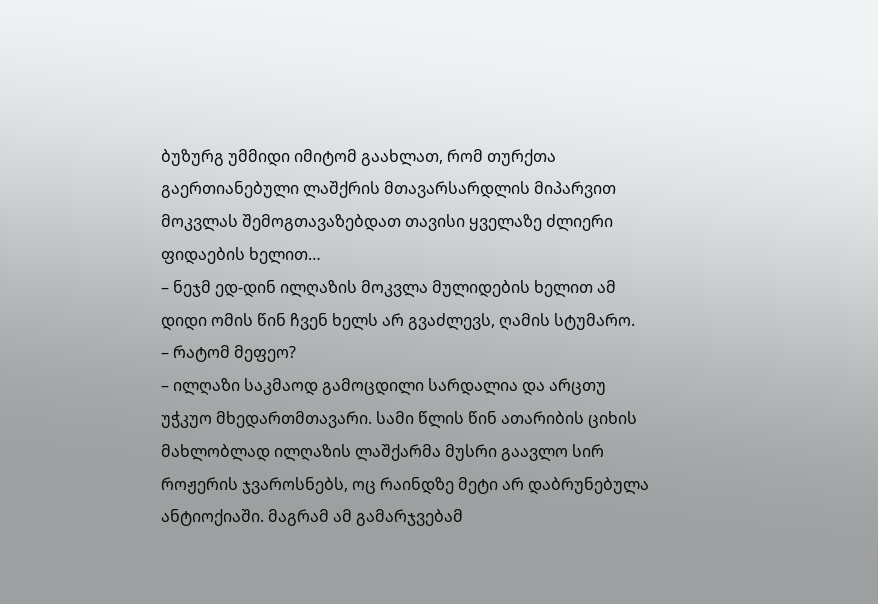ბუზურგ უმმიდი იმიტომ გაახლათ, რომ თურქთა გაერთიანებული ლაშქრის მთავარსარდლის მიპარვით მოკვლას შემოგთავაზებდათ თავისი ყველაზე ძლიერი ფიდაების ხელით…
– ნეჯმ ედ-დინ ილღაზის მოკვლა მულიდების ხელით ამ დიდი ომის წინ ჩვენ ხელს არ გვაძლევს, ღამის სტუმარო.
– რატომ მეფეო?
– ილღაზი საკმაოდ გამოცდილი სარდალია და არცთუ უჭკუო მხედართმთავარი. სამი წლის წინ ათარიბის ციხის მახლობლად ილღაზის ლაშქარმა მუსრი გაავლო სირ როჟერის ჯვაროსნებს, ოც რაინდზე მეტი არ დაბრუნებულა ანტიოქიაში. მაგრამ ამ გამარჯვებამ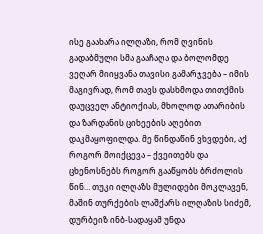ისე გაახარა ილღაზი, რომ ღვინის გადაბმული სმა გააჩაღა და ბოლომდე ვეღარ მიიყვანა თავისი გამარჯვება – იმის მაგივრად, რომ თავს დასხმოდა თითქმის დაუცველ ანტიოქიას, მხოლოდ ათარიბის და ზარდანის ციხეების აღებით დაკმაყოფილდა. მე წინდაწინ ვხვდები, აქ როგორ მოიქცევა – ქვეითებს და ცხენოსნებს როგორ გააწყობს ბრძოლის წინ… თუკი ილღაზს მულიდები მოკლავენ, მაშინ თურქების ლაშქარს ილღაზის სიძემ, დურბეიზ ინბ-სადაყამ უნდა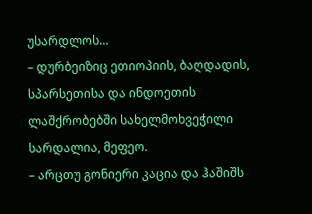უსარდლოს…
– დურბეიზიც ეთიოპიის, ბაღდადის, სპარსეთისა და ინდოეთის ლაშქრობებში სახელმოხვეჭილი სარდალია, მეფეო.
– არცთუ გონიერი კაცია და ჰაშიშს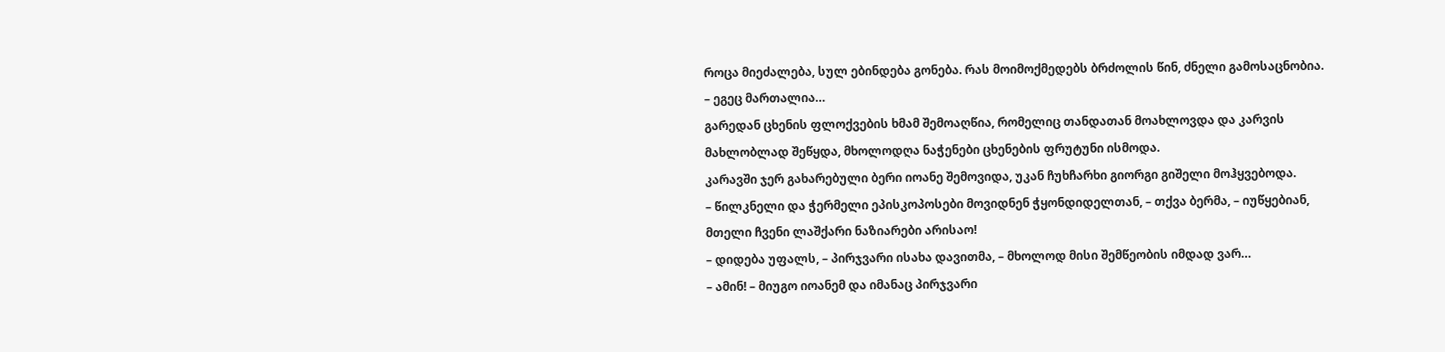როცა მიეძალება, სულ ებინდება გონება. რას მოიმოქმედებს ბრძოლის წინ, ძნელი გამოსაცნობია.
– ეგეც მართალია…
გარედან ცხენის ფლოქვების ხმამ შემოაღწია, რომელიც თანდათან მოახლოვდა და კარვის მახლობლად შეწყდა, მხოლოდღა ნაჭენები ცხენების ფრუტუნი ისმოდა.
კარავში ჯერ გახარებული ბერი იოანე შემოვიდა, უკან ჩუხჩარხი გიორგი გიშელი მოჰყვებოდა.
– წილკნელი და ჭერმელი ეპისკოპოსები მოვიდნენ ჭყონდიდელთან, – თქვა ბერმა, – იუწყებიან, მთელი ჩვენი ლაშქარი ნაზიარები არისაო!
– დიდება უფალს, – პირჯვარი ისახა დავითმა, – მხოლოდ მისი შემწეობის იმდად ვარ…
– ამინ! – მიუგო იოანემ და იმანაც პირჯვარი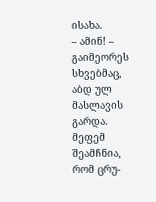ისახა.
– ამინ! – გაიმეორეს სხვებმაც, აბდ ულ მასლავის გარდა.
მეფემ შეამჩნია, რომ ცრუ-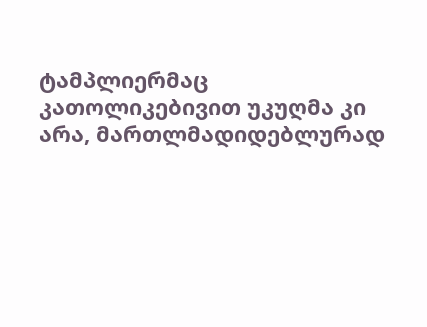ტამპლიერმაც კათოლიკებივით უკუღმა კი არა, მართლმადიდებლურად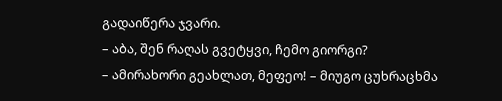გადაიწერა ჯვარი.
– აბა, შენ რაღას გვეტყვი, ჩემო გიორგი?
– ამირახორი გეახლათ, მეფეო! – მიუგო ცუხრაცხმა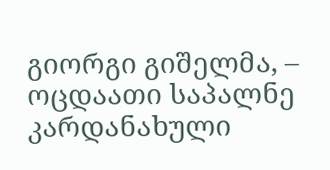გიორგი გიშელმა, – ოცდაათი საპალნე კარდანახული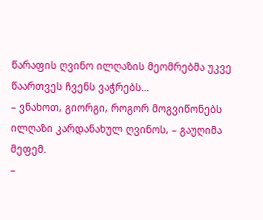წარაფის ღვინო ილღაზის მეომრებმა უკვე წაართვეს ჩვენს ვაჭრებს…
– ვნახოთ, გიორგი, როგორ მოგვიწონებს ილღაზი კარდანახულ ღვინოს, – გაუღიმა მეფემ.
–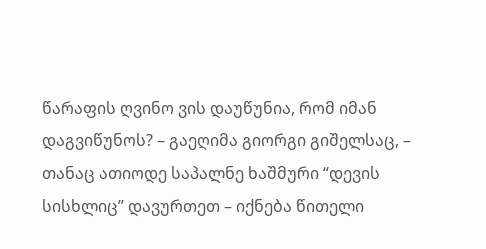წარაფის ღვინო ვის დაუწუნია, რომ იმან დაგვიწუნოს? – გაეღიმა გიორგი გიშელსაც, – თანაც ათიოდე საპალნე ხაშმური “დევის სისხლიც” დავურთეთ – იქნება წითელი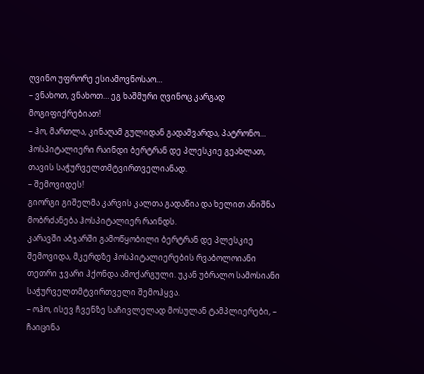ღვინო უფრორე ესიამოვნოსაო…
– ვნახოთ, ვნახოთ… ეგ ხაშმური ღვინოც კარგად მოგიფიქრებიათ!
– ჰო, მართლა, კინაღამ გულიდან გადამვარდა, პატრონო… ჰოსპიტალიერი რაინდი ბერტრან დე პლესკიე გეახლათ, თავის საჭურველთმტვირთველიანად.
– შემოვიდეს!
გიორგი გიშელმა კარვის კალთა გადაწია და ხელით ანიშნა მობრძანება ჰოსპიტალიერ რაინდს.
კარავში აბჯარში გამოწყობილი ბერტრან დე პლესკიე შემოვიდა, მკერდზე ჰოსპიტალიერების რვაბოლოიანი თეთრი ჯვარი ჰქონდა ამოქარგული. უკან უბრალო სამოსიანი საჭურველთმტვირთველი შემოჰყვა.
– ოჰო, ისევ ჩვენზე საჩივლელად მოსულან ტამპლიერები, – ჩაიცინა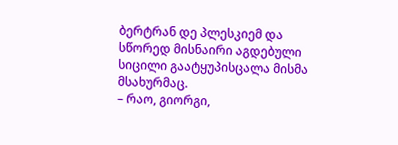ბერტრან დე პლესკიემ და სწორედ მისნაირი აგდებული სიცილი გაატყუპისცალა მისმა მსახურმაც.
– რაო, გიორგი,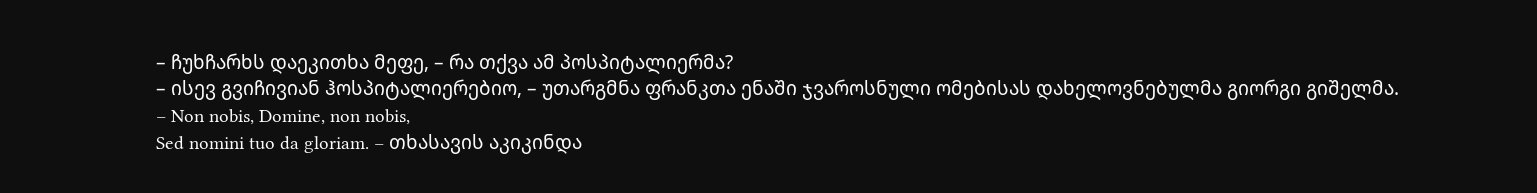– ჩუხჩარხს დაეკითხა მეფე, – რა თქვა ამ პოსპიტალიერმა?
– ისევ გვიჩივიან ჰოსპიტალიერებიო, – უთარგმნა ფრანკთა ენაში ჯვაროსნული ომებისას დახელოვნებულმა გიორგი გიშელმა.
– Non nobis, Domine, non nobis,
Sed nomini tuo da gloriam. – თხასავის აკიკინდა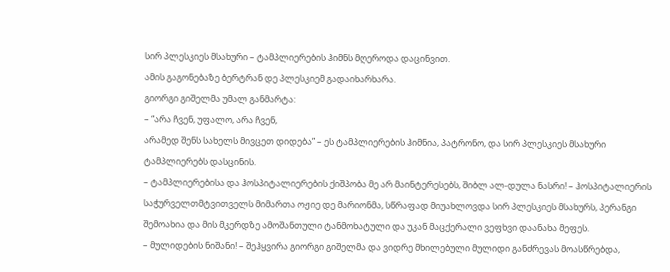სირ პლესკიეს მსახური – ტამპლიერების ჰიმნს მღეროდა დაცინვით.
ამის გაგონებაზე ბერტრან დე პლესკიემ გადაიხარხარა.
გიორგი გიშელმა უმალ განმარტა:
– “არა ჩვენ, უფალო, არა ჩვენ,
არამედ შენს სახელს მივცეთ დიდება” – ეს ტამპლიერების ჰიმნია, პატრონო, და სირ პლესკიეს მსახური ტამპლიერებს დასცინის.
– ტამპლიერებისა და ჰოსპიტალიერების ქიშპობა მე არ მაინტერესებს, შიბლ ალ-დულა ნასრი! – ჰოსპიტალიერის საჭურველთმტვითველს მიმართა ოჟიე დე მარიონმა, სწრაფად მიუახლოვდა სირ პლესკიეს მსახურს, პერანგი შემოახია და მის მკერდზე ამოშანთული ტანმოხატული და უკან მაცქერალი ვეფხვი დაანახა მეფეს.
– მულიდების ნიშანი! – შეჰყვირა გიორგი გიშელმა და ვიდრე მხილებული მულიდი განძრევას მოასწრებდა,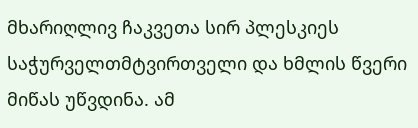მხარიღლივ ჩაკვეთა სირ პლესკიეს საჭურველთმტვირთველი და ხმლის წვერი მიწას უწვდინა. ამ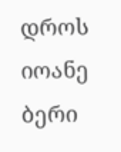დროს იოანე ბერი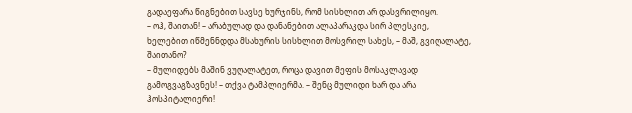გადაეფარა წიგნებით სავსე ხურჯინს, რომ სისხლით არ დასვრილიყო.
– ოჰ, შაითან! – არაბულად და დანანებით ალაპარაკდა სირ პლესკიე, ხელებით იწმენნდდა მსახურის სისხლით მოსვრილ სახეს, – მაშ, გვიღალატე, შაითანო?
– მულიდებს მაშინ ვუღალატეთ, როცა დავით მეფის მოსაკლავად გამოგვაგზავნეს! – თქვა ტამპლიერმა. – შენც მულიდი ხარ და არა ჰოსპიტალიერი!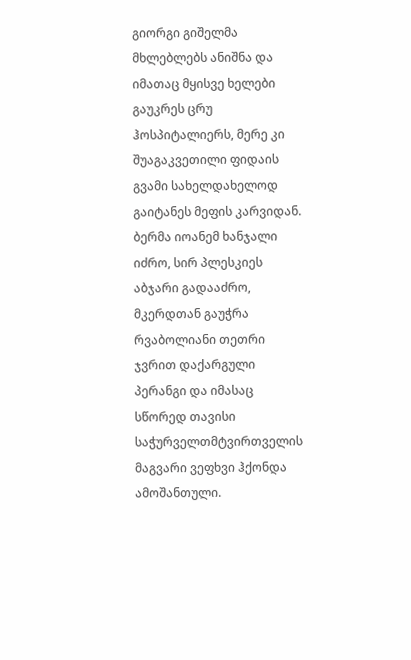გიორგი გიშელმა მხლებლებს ანიშნა და იმათაც მყისვე ხელები გაუკრეს ცრუ ჰოსპიტალიერს, მერე კი შუაგაკვეთილი ფიდაის გვამი სახელდახელოდ გაიტანეს მეფის კარვიდან.
ბერმა იოანემ ხანჯალი იძრო, სირ პლესკიეს აბჯარი გადააძრო, მკერდთან გაუჭრა რვაბოლიანი თეთრი ჯვრით დაქარგული პერანგი და იმასაც სწორედ თავისი საჭურველთმტვირთველის მაგვარი ვეფხვი ჰქონდა ამოშანთული.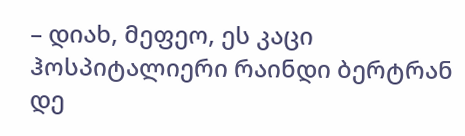– დიახ, მეფეო, ეს კაცი ჰოსპიტალიერი რაინდი ბერტრან დე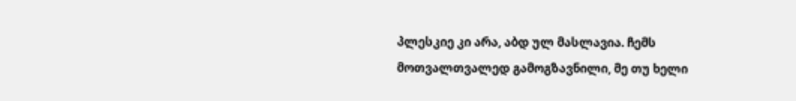პლესკიე კი არა, აბდ ულ მასლავია. ჩემს მოთვალთვალედ გამოგზავნილი, მე თუ ხელი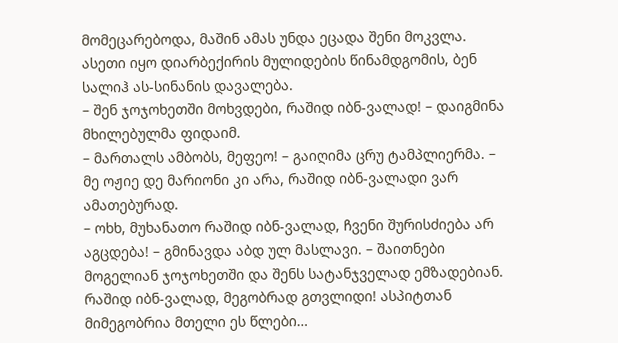მომეცარებოდა, მაშინ ამას უნდა ეცადა შენი მოკვლა. ასეთი იყო დიარბექირის მულიდების წინამდგომის, ბენ სალიჰ ას-სინანის დავალება.
– შენ ჯოჯოხეთში მოხვდები, რაშიდ იბნ-ვალად! – დაიგმინა მხილებულმა ფიდაიმ.
– მართალს ამბობს, მეფეო! – გაიღიმა ცრუ ტამპლიერმა. – მე ოჟიე დე მარიონი კი არა, რაშიდ იბნ-ვალადი ვარ ამათებურად.
– ოხხ, მუხანათო რაშიდ იბნ-ვალად, ჩვენი შურისძიება არ აგცდება! – გმინავდა აბდ ულ მასლავი. – შაითნები მოგელიან ჯოჯოხეთში და შენს სატანჯველად ემზადებიან. რაშიდ იბნ-ვალად, მეგობრად გთვლიდი! ასპიტთან მიმეგობრია მთელი ეს წლები…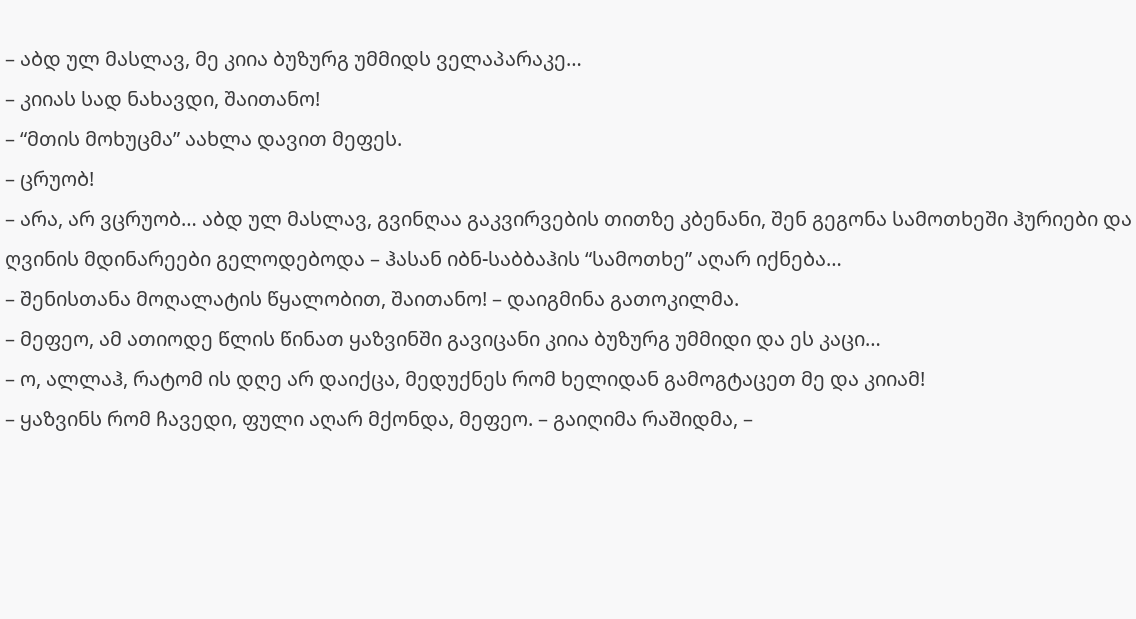– აბდ ულ მასლავ, მე კიია ბუზურგ უმმიდს ველაპარაკე…
– კიიას სად ნახავდი, შაითანო!
– “მთის მოხუცმა” აახლა დავით მეფეს.
– ცრუობ!
– არა, არ ვცრუობ… აბდ ულ მასლავ, გვინღაა გაკვირვების თითზე კბენანი, შენ გეგონა სამოთხეში ჰურიები და ღვინის მდინარეები გელოდებოდა – ჰასან იბნ-საბბაჰის “სამოთხე” აღარ იქნება…
– შენისთანა მოღალატის წყალობით, შაითანო! – დაიგმინა გათოკილმა.
– მეფეო, ამ ათიოდე წლის წინათ ყაზვინში გავიცანი კიია ბუზურგ უმმიდი და ეს კაცი…
– ო, ალლაჰ, რატომ ის დღე არ დაიქცა, მედუქნეს რომ ხელიდან გამოგტაცეთ მე და კიიამ!
– ყაზვინს რომ ჩავედი, ფული აღარ მქონდა, მეფეო. – გაიღიმა რაშიდმა, –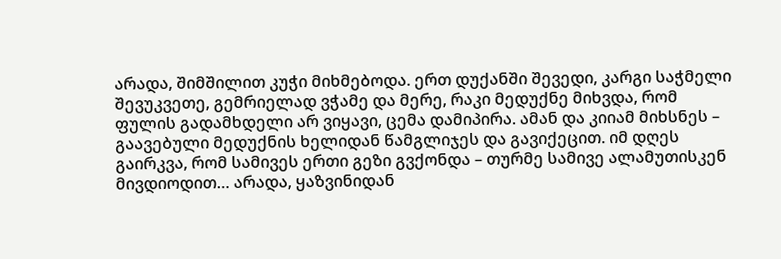არადა, შიმშილით კუჭი მიხმებოდა. ერთ დუქანში შევედი, კარგი საჭმელი შევუკვეთე, გემრიელად ვჭამე და მერე, რაკი მედუქნე მიხვდა, რომ ფულის გადამხდელი არ ვიყავი, ცემა დამიპირა. ამან და კიიამ მიხსნეს – გაავებული მედუქნის ხელიდან წამგლიჯეს და გავიქეცით. იმ დღეს გაირკვა, რომ სამივეს ერთი გეზი გვქონდა – თურმე სამივე ალამუთისკენ მივდიოდით… არადა, ყაზვინიდან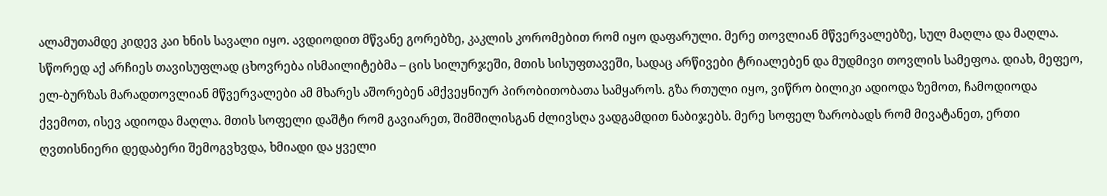ალამუთამდე კიდევ კაი ხნის სავალი იყო. ავდიოდით მწვანე გორებზე, კაკლის კორომებით რომ იყო დაფარული. მერე თოვლიან მწვერვალებზე, სულ მაღლა და მაღლა. სწორედ აქ არჩიეს თავისუფლად ცხოვრება ისმაილიტებმა – ცის სილურჯეში, მთის სისუფთავეში, სადაც არწივები ტრიალებენ და მუდმივი თოვლის სამეფოა. დიახ, მეფეო, ელ-ბურზას მარადთოვლიან მწვერვალები ამ მხარეს აშორებენ ამქვეყნიურ პირობითობათა სამყაროს. გზა რთული იყო, ვიწრო ბილიკი ადიოდა ზემოთ, ჩამოდიოდა ქვემოთ, ისევ ადიოდა მაღლა. მთის სოფელი დაშტი რომ გავიარეთ, შიმშილისგან ძლივსღა ვადგამდით ნაბიჯებს. მერე სოფელ ზარობადს რომ მივატანეთ, ერთი ღვთისნიერი დედაბერი შემოგვხვდა, ხმიადი და ყველი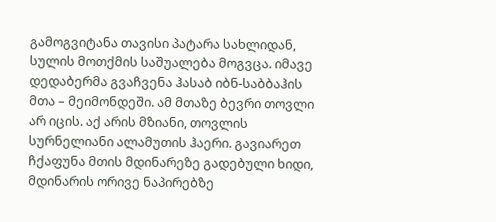გამოგვიტანა თავისი პატარა სახლიდან, სულის მოთქმის საშუალება მოგვცა. იმავე დედაბერმა გვაჩვენა ჰასაბ იბნ-საბბაჰის მთა – მეიმონდეში. ამ მთაზე ბევრი თოვლი არ იცის. აქ არის მზიანი, თოვლის სურნელიანი ალამუთის ჰაერი. გავიარეთ ჩქაფუნა მთის მდინარეზე გადებული ხიდი, მდინარის ორივე ნაპირებზე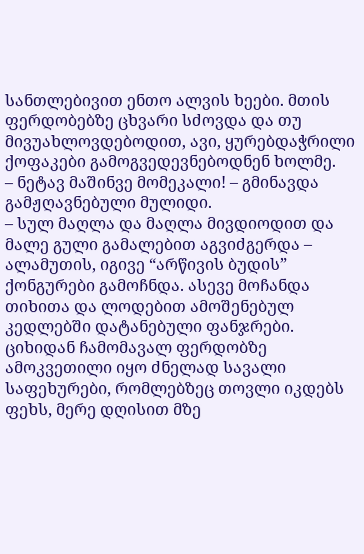სანთლებივით ენთო ალვის ხეები. მთის ფერდობებზე ცხვარი სძოვდა და თუ მივუახლოვდებოდით, ავი, ყურებდაჭრილი ქოფაკები გამოგვედევნებოდნენ ხოლმე.
– ნეტავ მაშინვე მომეკალი! – გმინავდა გამჟღავნებული მულიდი.
– სულ მაღლა და მაღლა მივდიოდით და მალე გული გამალებით აგვიძგერდა – ალამუთის, იგივე “არწივის ბუდის” ქონგურები გამოჩნდა. ასევე მოჩანდა თიხითა და ლოდებით ამოშენებულ კედლებში დატანებული ფანჯრები. ციხიდან ჩამომავალ ფერდობზე ამოკვეთილი იყო ძნელად სავალი საფეხურები, რომლებზეც თოვლი იკდებს ფეხს, მერე დღისით მზე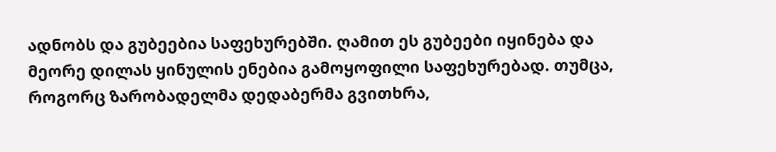ადნობს და გუბეებია საფეხურებში. ღამით ეს გუბეები იყინება და მეორე დილას ყინულის ენებია გამოყოფილი საფეხურებად. თუმცა, როგორც ზარობადელმა დედაბერმა გვითხრა,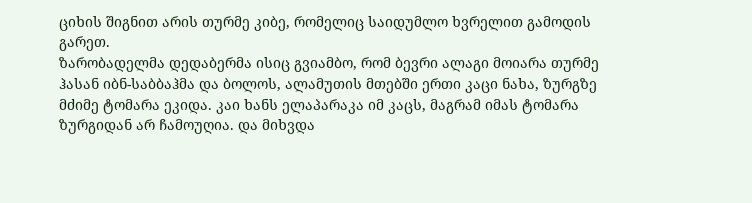ციხის შიგნით არის თურმე კიბე, რომელიც საიდუმლო ხვრელით გამოდის გარეთ.
ზარობადელმა დედაბერმა ისიც გვიამბო, რომ ბევრი ალაგი მოიარა თურმე ჰასან იბნ-საბბაჰმა და ბოლოს, ალამუთის მთებში ერთი კაცი ნახა, ზურგზე მძიმე ტომარა ეკიდა. კაი ხანს ელაპარაკა იმ კაცს, მაგრამ იმას ტომარა ზურგიდან არ ჩამოუღია. და მიხვდა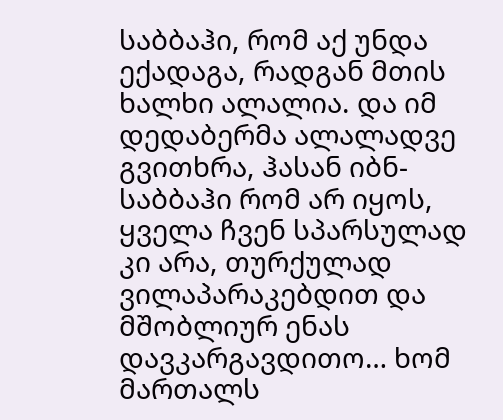საბბაჰი, რომ აქ უნდა ექადაგა, რადგან მთის ხალხი ალალია. და იმ დედაბერმა ალალადვე გვითხრა, ჰასან იბნ-საბბაჰი რომ არ იყოს, ყველა ჩვენ სპარსულად კი არა, თურქულად ვილაპარაკებდით და მშობლიურ ენას დავკარგავდითო… ხომ მართალს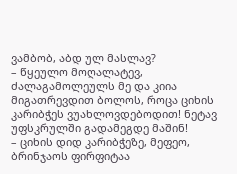ვამბობ, აბდ ულ მასლავ?
– წყეულო მოღალატევ, ძალაგამოლეულს მე და კიია მიგათრევდით ბოლოს, როცა ციხის კარიბჭეს ვუახლოვდებოდით! ნეტავ უფსკრულში გადამეგდე მაშინ!
– ციხის დიდ კარიბჭეზე, მეფეო, ბრინჯაოს ფირფიტაა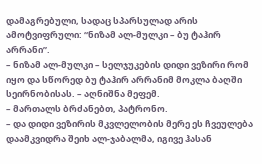დამაგრებული, სადაც სპარსულად არის ამოტვიფრული: “ნიზამ ალ-მულკი – ბუ ტაჰირ არრანი”.
– ნიზამ ალ-მულკი – სელჯუკების დიდი ვეზირი რომ იყო და სწორედ ბუ ტაჰირ არრანიმ მოკლა ბაღში სეირნობისას. – აღნიშნა მეფემ.
– მართალს ბრძანებთ, პატრონო.
– და დიდი ვეზირის მკვლელობის მერე ეს ჩვეულება დაამკვიდრა შეიხ ალ-ჯაბალმა, იგივე ჰასან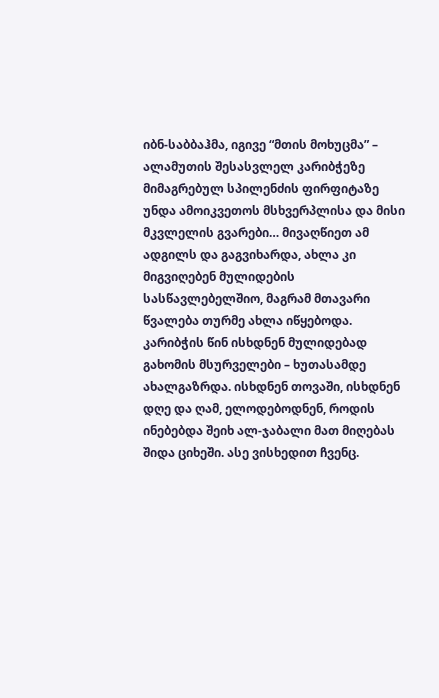იბნ-საბბაჰმა, იგივე “მთის მოხუცმა” – ალამუთის შესასვლელ კარიბჭეზე მიმაგრებულ სპილენძის ფირფიტაზე უნდა ამოიკვეთოს მსხვერპლისა და მისი მკვლელის გვარები… მივაღწიეთ ამ ადგილს და გაგვიხარდა, ახლა კი მიგვიღებენ მულიდების სასწავლებელშიო, მაგრამ მთავარი წვალება თურმე ახლა იწყებოდა. კარიბჭის წინ ისხდნენ მულიდებად გახომის მსურველები – ხუთასამდე ახალგაზრდა. ისხდნენ თოვაში, ისხდნენ დღე და ღამ, ელოდებოდნენ, როდის ინებებდა შეიხ ალ-ჯაბალი მათ მიღებას შიდა ციხეში. ასე ვისხედით ჩვენც.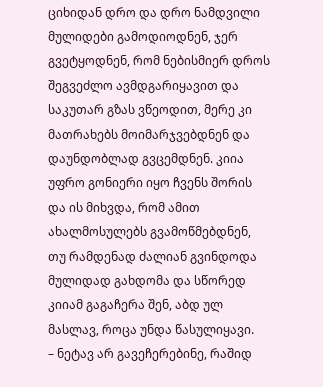ციხიდან დრო და დრო ნამდვილი მულიდები გამოდიოდნენ, ჯერ გვეტყოდნენ, რომ ნებისმიერ დროს შეგვეძლო ავმდგარიყავით და საკუთარ გზას ვწეოდით, მერე კი მათრახებს მოიმარჯვებდნენ და დაუნდობლად გვცემდნენ. კიია უფრო გონიერი იყო ჩვენს შორის და ის მიხვდა, რომ ამით ახალმოსულებს გვამოწმებდნენ, თუ რამდენად ძალიან გვინდოდა მულიდად გახდომა და სწორედ კიიამ გაგაჩერა შენ, აბდ ულ მასლავ, როცა უნდა წასულიყავი.
– ნეტავ არ გავეჩერებინე, რაშიდ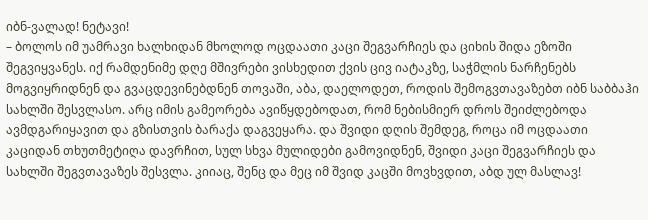იბნ-ვალად! ნეტავი!
– ბოლოს იმ უამრავი ხალხიდან მხოლოდ ოცდაათი კაცი შეგვარჩიეს და ციხის შიდა ეზოში შეგვიყვანეს. იქ რამდენიმე დღე მშივრები ვისხედით ქვის ცივ იატაკზე, საჭმლის ნარჩენებს მოგვიყრიდნენ და გვაცდევინებდნენ თოვაში, აბა, დაელოდეთ, როდის შემოგვთავაზებთ იბნ საბბაჰი სახლში შესვლასო. არც იმის გამეორება ავიწყდებოდათ, რომ ნებისმიერ დროს შეიძლებოდა ავმდგარიყავით და გზისთვის ბარაქა დაგვეყარა. და შვიდი დღის შემდეგ, როცა იმ ოცდაათი კაციდან თხუთმეტიღა დავრჩით, სულ სხვა მულიდები გამოვიდნენ, შვიდი კაცი შეგვარჩიეს და სახლში შეგვთავაზეს შესვლა. კიიაც, შენც და მეც იმ შვიდ კაცში მოვხვდით, აბდ ულ მასლავ!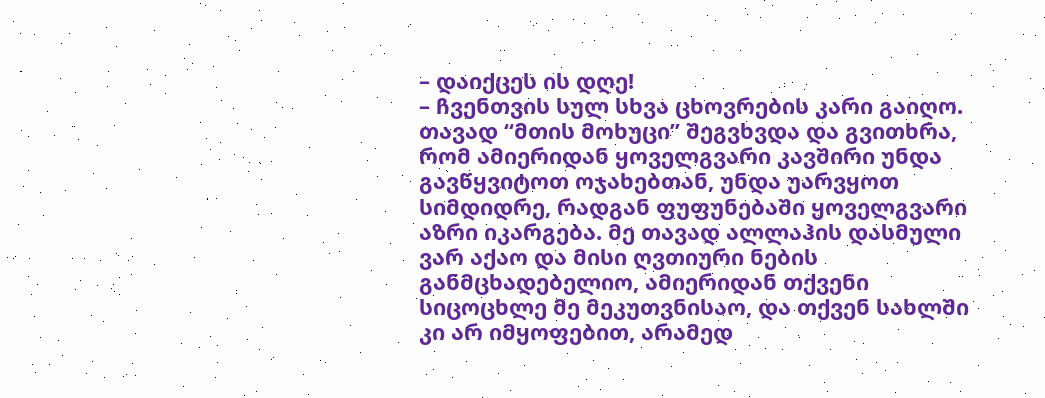– დაიქცეს ის დღე!
– ჩვენთვის სულ სხვა ცხოვრების კარი გაიღო. თავად “მთის მოხუცი” შეგვხვდა და გვითხრა, რომ ამიერიდან ყოველგვარი კავშირი უნდა გავწყვიტოთ ოჯახებთან, უნდა უარვყოთ სიმდიდრე, რადგან ფუფუნებაში ყოველგვარი აზრი იკარგება. მე თავად ალლაჰის დასმული ვარ აქაო და მისი ღვთიური ნების განმცხადებელიო, ამიერიდან თქვენი სიცოცხლე მე მეკუთვნისაო, და თქვენ სახლში კი არ იმყოფებით, არამედ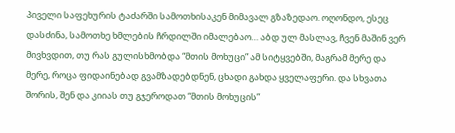პიველი საფეხურის ტაძარში სამოთხისაკენ მიმავალ გზაზედაო. ოღონდო, ესეც დასძინა, სამოთხე ხმლების ჩრდილში იმალებაო… აბდ ულ მასლავ, ჩვენ მაშინ ვერ მივხვდით, თუ რას გულისხმობდა “მთის მოხუცი” ამ სიტყვებში, მაგრამ მერე და მერე, როცა ფიდაინებად გვამზადებდნენ, ცხადი გახდა ყველაფერი. და სხვათა შორის, შენ და კიიას თუ გჯეროდათ “მთის მოხუცის”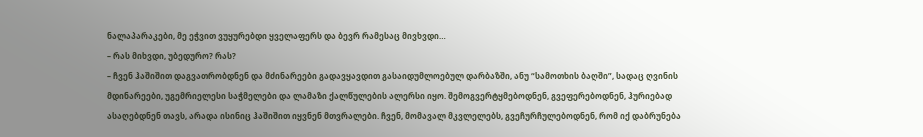ნალაპარაკები, მე ეჭვით ვუყურებდი ყველაფერს და ბევრ რამესაც მივხვდი…
– რას მიხვდი, უბედურო? რას?
– ჩვენ ჰაშიშით დაგვათრობდნენ და მძინარეები გადავყავდით გასაიდუმლოებულ დარბაზში, ანუ “სამოთხის ბაღში”, სადაც ღვინის მდინარეები, უგემრიელესი საჭმელები და ლამაზი ქალწულების ალერსი იყო. შემოგვერტყმებოდნენ, გვეფერებოდნენ, ჰურიებად ასაღებდნენ თავს, არადა ისინიც ჰაშიშით იყვნენ მთვრალები. ჩვენ, მომავალ მკვლელებს, გვეჩურჩულებოდნენ, რომ იქ დაბრუნება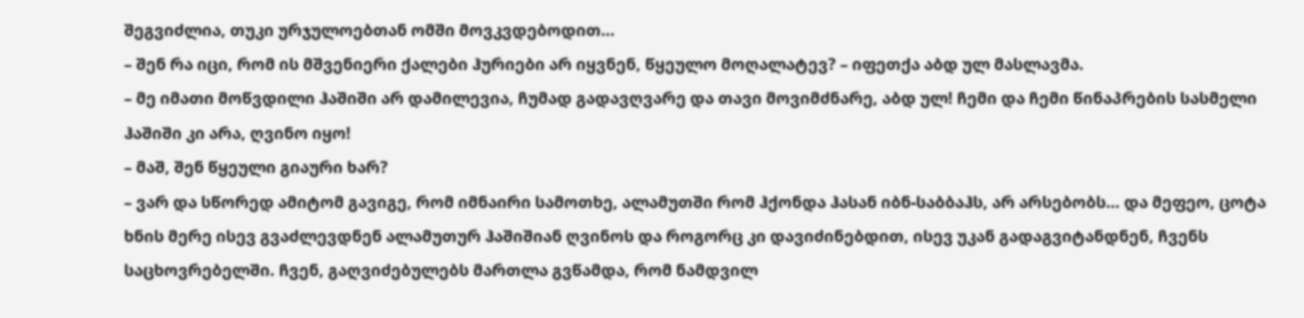შეგვიძლია, თუკი ურჯულოებთან ომში მოვკვდებოდით…
– შენ რა იცი, რომ ის მშვენიერი ქალები ჰურიები არ იყვნენ, წყეულო მოღალატევ? – იფეთქა აბდ ულ მასლავმა.
– მე იმათი მოწვდილი ჰაშიში არ დამილევია, ჩუმად გადავღვარე და თავი მოვიმძნარე, აბდ ულ! ჩემი და ჩემი წინაპრების სასმელი ჰაშიში კი არა, ღვინო იყო!
– მაშ, შენ წყეული გიაური ხარ?
– ვარ და სწორედ ამიტომ გავიგე, რომ იმნაირი სამოთხე, ალამუთში რომ ჰქონდა ჰასან იბნ-საბბაჰს, არ არსებობს… და მეფეო, ცოტა ხნის მერე ისევ გვაძლევდნენ ალამუთურ ჰაშიშიან ღვინოს და როგორც კი დავიძინებდით, ისევ უკან გადაგვიტანდნენ, ჩვენს საცხოვრებელში. ჩვენ, გაღვიძებულებს მართლა გვწამდა, რომ ნამდვილ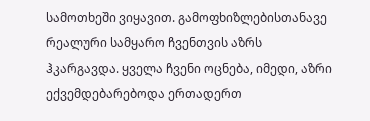სამოთხეში ვიყავით. გამოფხიზლებისთანავე რეალური სამყარო ჩვენთვის აზრს ჰკარგავდა. ყველა ჩვენი ოცნება, იმედი, აზრი ექვემდებარებოდა ერთადერთ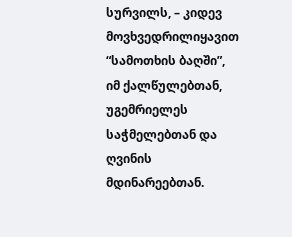სურვილს, – კიდევ მოვხვედრილიყავით “სამოთხის ბაღში”, იმ ქალწულებთან, უგემრიელეს საჭმელებთან და ღვინის მდინარეებთან.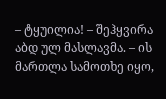– ტყუილია! – შეჰყვირა აბდ ულ მასლავმა. – ის მართლა სამოთხე იყო,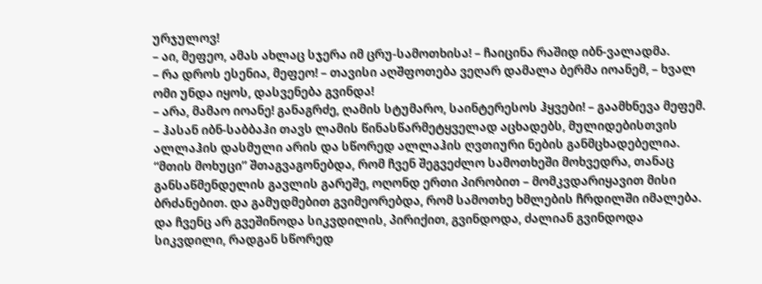ურჯულოვ!
– აი, მეფეო, ამას ახლაც სჯერა იმ ცრუ-სამოთხისა! – ჩაიცინა რაშიდ იბნ-ვალადმა.
– რა დროს ესენია, მეფეო! – თავისი აღშფოთება ვეღარ დამალა ბერმა იოანემ, – ხვალ ომი უნდა იყოს, დასვენება გვინდა!
– არა, მამაო იოანე! განაგრძე, ღამის სტუმარო, საინტერესოს ჰყვები! – გაამხნევა მეფემ.
– ჰასან იბნ-საბბაჰი თავს ლამის წინასწარმეტყველად აცხადებს, მულიდებისთვის ალლაჰის დასმული არის და სწორედ ალლაჰის ღვთიური ნების განმცხადებელია. “მთის მოხუცი” შთაგვაგონებდა, რომ ჩვენ შეგვეძლო სამოთხეში მოხვედრა, თანაც განსაწმენდელის გავლის გარეშე, ოღონდ ერთი პირობით – მომკვდარიყავით მისი ბრძანებით. და გამუდმებით გვიმეორებდა, რომ სამოთხე ხმლების ჩრდილში იმალება. და ჩვენც არ გვეშინოდა სიკვდილის, პირიქით, გვინდოდა, ძალიან გვინდოდა სიკვდილი, რადგან სწორედ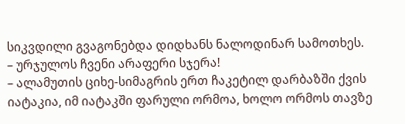სიკვდილი გვაგონებდა დიდხანს ნალოდინარ სამოთხეს.
– ურჯულოს ჩვენი არაფერი სჯერა!
– ალამუთის ციხე-სიმაგრის ერთ ჩაკეტილ დარბაზში ქვის იატაკია, იმ იატაკში ფარული ორმოა, ხოლო ორმოს თავზე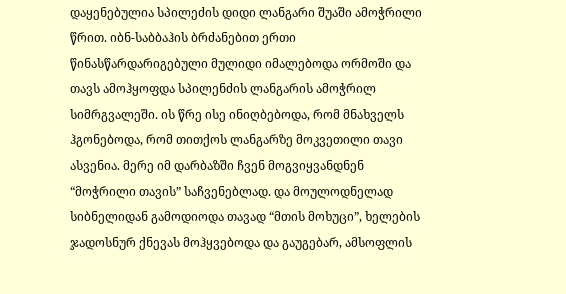დაყენებულია სპილეძის დიდი ლანგარი შუაში ამოჭრილი წრით. იბნ-საბბაჰის ბრძანებით ერთი წინასწარდარიგებული მულიდი იმალებოდა ორმოში და თავს ამოჰყოფდა სპილენძის ლანგარის ამოჭრილ სიმრგვალეში. ის წრე ისე ინიღბებოდა, რომ მნახველს ჰგონებოდა, რომ თითქოს ლანგარზე მოკვეთილი თავი ასვენია. მერე იმ დარბაზში ჩვენ მოგვიყვანდნენ “მოჭრილი თავის” საჩვენებლად. და მოულოდნელად სიბნელიდან გამოდიოდა თავად “მთის მოხუცი”, ხელების ჯადოსნურ ქნევას მოჰყვებოდა და გაუგებარ, ამსოფლის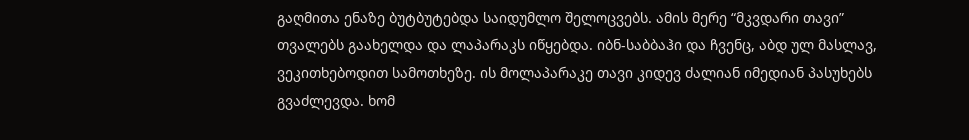გაღმითა ენაზე ბუტბუტებდა საიდუმლო შელოცვებს. ამის მერე “მკვდარი თავი” თვალებს გაახელდა და ლაპარაკს იწყებდა. იბნ-საბბაჰი და ჩვენც, აბდ ულ მასლავ, ვეკითხებოდით სამოთხეზე. ის მოლაპარაკე თავი კიდევ ძალიან იმედიან პასუხებს გვაძლევდა. ხომ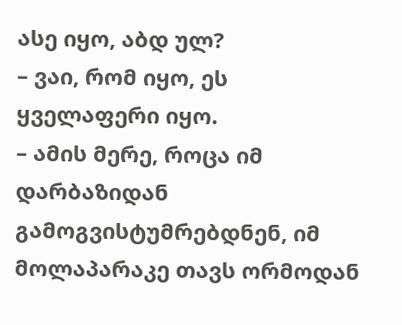ასე იყო, აბდ ულ?
– ვაი, რომ იყო, ეს ყველაფერი იყო.
– ამის მერე, როცა იმ დარბაზიდან გამოგვისტუმრებდნენ, იმ მოლაპარაკე თავს ორმოდან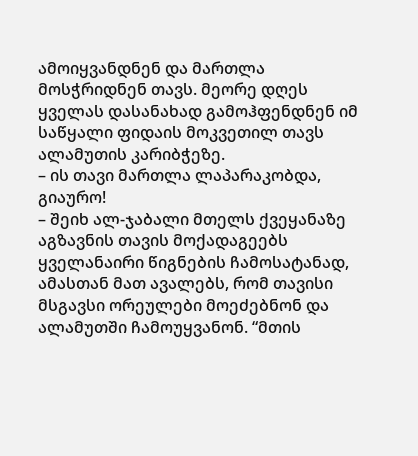ამოიყვანდნენ და მართლა მოსჭრიდნენ თავს. მეორე დღეს ყველას დასანახად გამოჰფენდნენ იმ საწყალი ფიდაის მოკვეთილ თავს ალამუთის კარიბჭეზე.
– ის თავი მართლა ლაპარაკობდა, გიაურო!
– შეიხ ალ-ჯაბალი მთელს ქვეყანაზე აგზავნის თავის მოქადაგეებს ყველანაირი წიგნების ჩამოსატანად, ამასთან მათ ავალებს, რომ თავისი მსგავსი ორეულები მოეძებნონ და ალამუთში ჩამოუყვანონ. “მთის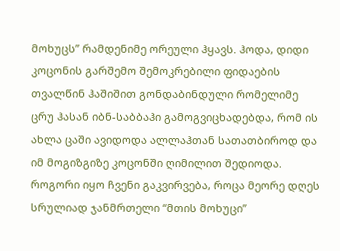მოხუცს” რამდენიმე ორეული ჰყავს. ჰოდა, დიდი კოცონის გარშემო შემოკრებილი ფიდაების თვალწინ ჰაშიშით გონდაბინდული რომელიმე ცრუ ჰასან იბნ-საბბაჰი გამოგვიცხადებდა, რომ ის ახლა ცაში ავიდოდა ალლაჰთან სათათბიროდ და იმ მოგიზგიზე კოცონში ღიმილით შედიოდა. როგორი იყო ჩვენი გაკვირვება, როცა მეორე დღეს სრულიად ჯანმრთელი “მთის მოხუცი”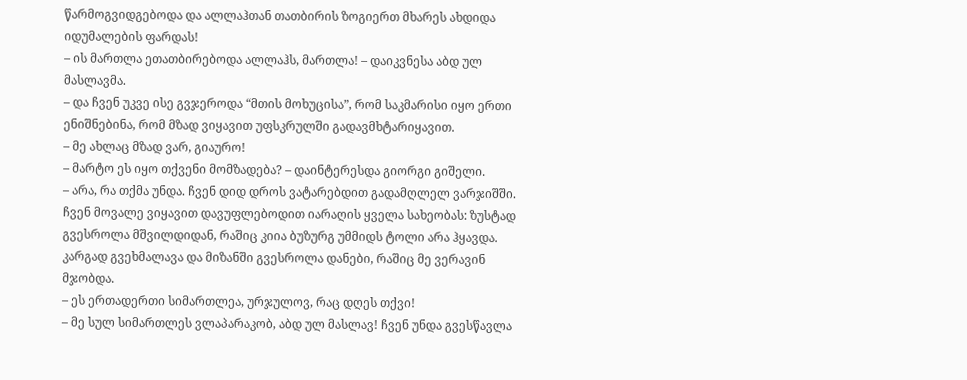წარმოგვიდგებოდა და ალლაჰთან თათბირის ზოგიერთ მხარეს ახდიდა იდუმალების ფარდას!
– ის მართლა ეთათბირებოდა ალლაჰს, მართლა! – დაიკვნესა აბდ ულ მასლავმა.
– და ჩვენ უკვე ისე გვჯეროდა “მთის მოხუცისა”, რომ საკმარისი იყო ერთი ენიშნებინა, რომ მზად ვიყავით უფსკრულში გადავმხტარიყავით.
– მე ახლაც მზად ვარ, გიაურო!
– მარტო ეს იყო თქვენი მომზადება? – დაინტერესდა გიორგი გიშელი.
– არა, რა თქმა უნდა. ჩვენ დიდ დროს ვატარებდით გადამღლელ ვარჯიშში. ჩვენ მოვალე ვიყავით დავუფლებოდით იარაღის ყველა სახეობას: ზუსტად გვესროლა მშვილდიდან, რაშიც კიია ბუზურგ უმმიდს ტოლი არა ჰყავდა. კარგად გვეხმალავა და მიზანში გვესროლა დანები, რაშიც მე ვერავინ მჯობდა.
– ეს ერთადერთი სიმართლეა, ურჯულოვ, რაც დღეს თქვი!
– მე სულ სიმართლეს ვლაპარაკობ, აბდ ულ მასლავ! ჩვენ უნდა გვესწავლა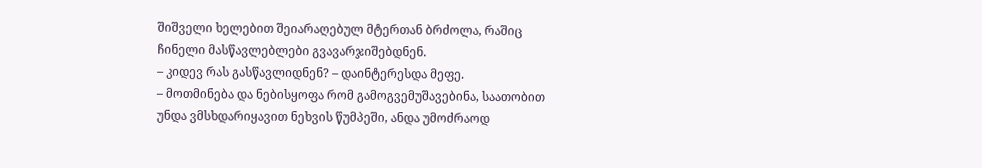შიშველი ხელებით შეიარაღებულ მტერთან ბრძოლა, რაშიც ჩინელი მასწავლებლები გვავარჯიშებდნენ.
– კიდევ რას გასწავლიდნენ? – დაინტერესდა მეფე.
– მოთმინება და ნებისყოფა რომ გამოგვემუშავებინა, საათობით უნდა ვმსხდარიყავით ნეხვის წუმპეში, ანდა უმოძრაოდ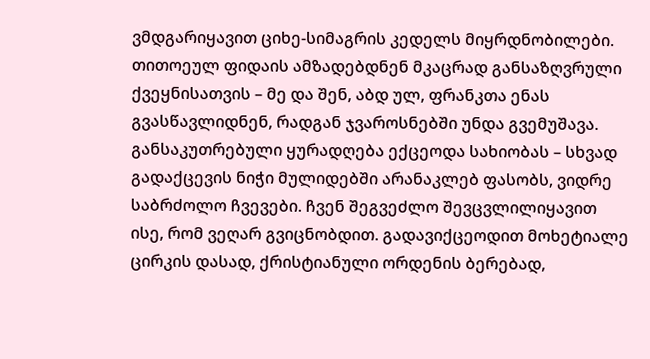ვმდგარიყავით ციხე-სიმაგრის კედელს მიყრდნობილები. თითოეულ ფიდაის ამზადებდნენ მკაცრად განსაზღვრული ქვეყნისათვის – მე და შენ, აბდ ულ, ფრანკთა ენას გვასწავლიდნენ, რადგან ჯვაროსნებში უნდა გვემუშავა. განსაკუთრებული ყურადღება ექცეოდა სახიობას – სხვად გადაქცევის ნიჭი მულიდებში არანაკლებ ფასობს, ვიდრე საბრძოლო ჩვევები. ჩვენ შეგვეძლო შევცვლილიყავით ისე, რომ ვეღარ გვიცნობდით. გადავიქცეოდით მოხეტიალე ცირკის დასად, ქრისტიანული ორდენის ბერებად,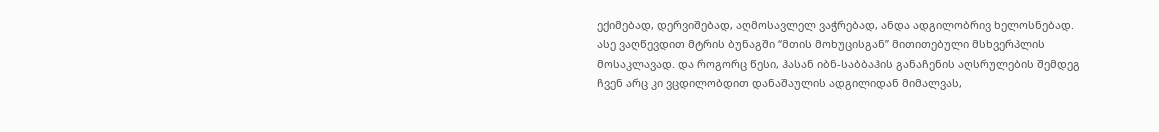ექიმებად, დერვიშებად, აღმოსავლელ ვაჭრებად, ანდა ადგილობრივ ხელოსნებად. ასე ვაღწევდით მტრის ბუნაგში “მთის მოხუცისგან” მითითებული მსხვერპლის მოსაკლავად. და როგორც წესი, ჰასან იბნ-საბბაჰის განაჩენის აღსრულების შემდეგ ჩვენ არც კი ვცდილობდით დანაშაულის ადგილიდან მიმალვას,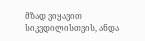მზად ვიყავით სიკვდილისთვის, ანდა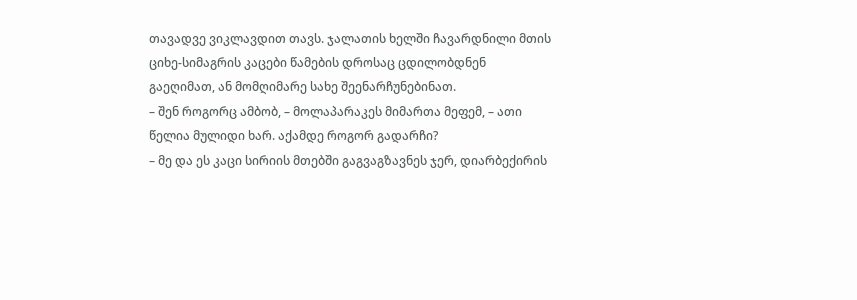თავადვე ვიკლავდით თავს. ჯალათის ხელში ჩავარდნილი მთის ციხე-სიმაგრის კაცები წამების დროსაც ცდილობდნენ გაეღიმათ, ან მომღიმარე სახე შეენარჩუნებინათ.
– შენ როგორც ამბობ, – მოლაპარაკეს მიმართა მეფემ, – ათი წელია მულიდი ხარ. აქამდე როგორ გადარჩი?
– მე და ეს კაცი სირიის მთებში გაგვაგზავნეს ჯერ, დიარბექირის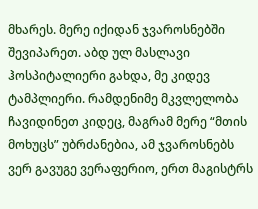მხარეს. მერე იქიდან ჯვაროსნებში შევიპარეთ. აბდ ულ მასლავი ჰოსპიტალიერი გახდა, მე კიდევ ტამპლიერი. რამდენიმე მკვლელობა ჩავიდინეთ კიდეც, მაგრამ მერე “მთის მოხუცს” უბრძანებია, ამ ჯვაროსნებს ვერ გავუგე ვერაფერიო, ერთ მაგისტრს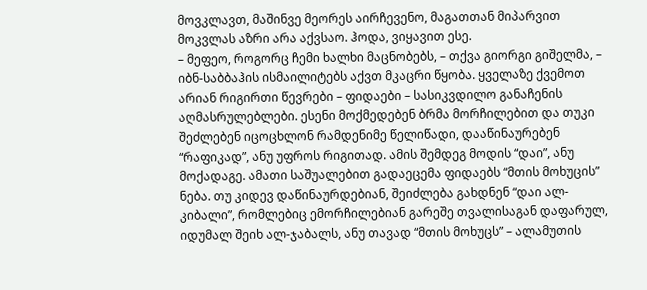მოვკლავთ, მაშინვე მეორეს აირჩევენო, მაგათთან მიპარვით მოკვლას აზრი არა აქვსაო. ჰოდა, ვიყავით ესე.
– მეფეო, როგორც ჩემი ხალხი მაცნობებს, – თქვა გიორგი გიშელმა, – იბნ-საბბაჰის ისმაილიტებს აქვთ მკაცრი წყობა. ყველაზე ქვემოთ არიან რიგირთი წევრები – ფიდაები – სასიკვდილო განაჩენის აღმასრულებლები. ესენი მოქმედებენ ბრმა მორჩილებით და თუკი შეძლებენ იცოცხლონ რამდენიმე წელიწადი, დააწინაურებენ “რაფიკად”, ანუ უფროს რიგითად. ამის შემდეგ მოდის “დაი”, ანუ მოქადაგე. ამათი საშუალებით გადაეცემა ფიდაებს “მთის მოხუცის” ნება. თუ კიდევ დაწინაურდებიან, შეიძლება გახდნენ “დაი ალ-კიბალი”, რომლებიც ემორჩილებიან გარეშე თვალისაგან დაფარულ, იდუმალ შეიხ ალ-ჯაბალს, ანუ თავად “მთის მოხუცს” – ალამუთის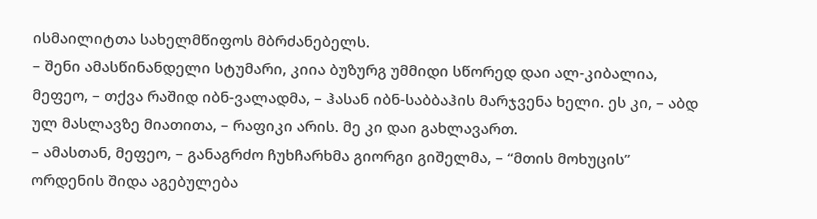ისმაილიტთა სახელმწიფოს მბრძანებელს.
– შენი ამასწინანდელი სტუმარი, კიია ბუზურგ უმმიდი სწორედ დაი ალ-კიბალია, მეფეო, – თქვა რაშიდ იბნ-ვალადმა, – ჰასან იბნ-საბბაჰის მარჯვენა ხელი. ეს კი, – აბდ ულ მასლავზე მიათითა, – რაფიკი არის. მე კი დაი გახლავართ.
– ამასთან, მეფეო, – განაგრძო ჩუხჩარხმა გიორგი გიშელმა, – “მთის მოხუცის” ორდენის შიდა აგებულება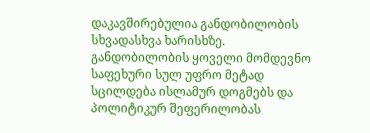დაკავშირებულია განდობილობის სხვადასხვა ხარისხზე. განდობილობის ყოველი მომდევნო საფეხური სულ უფრო მეტად სცილდება ისლამურ დოგმებს და პოლიტიკურ შეფერილობას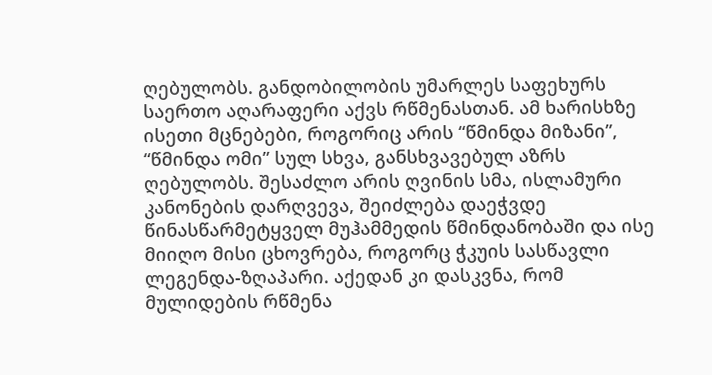ღებულობს. განდობილობის უმარლეს საფეხურს საერთო აღარაფერი აქვს რწმენასთან. ამ ხარისხზე ისეთი მცნებები, როგორიც არის “წმინდა მიზანი”, “წმინდა ომი” სულ სხვა, განსხვავებულ აზრს ღებულობს. შესაძლო არის ღვინის სმა, ისლამური კანონების დარღვევა, შეიძლება დაეჭვდე წინასწარმეტყველ მუჰამმედის წმინდანობაში და ისე მიიღო მისი ცხოვრება, როგორც ჭკუის სასწავლი ლეგენდა-ზღაპარი. აქედან კი დასკვნა, რომ მულიდების რწმენა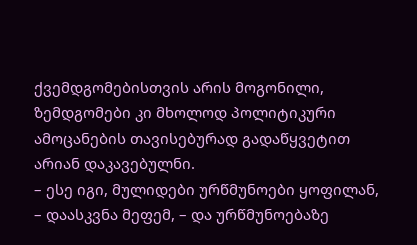ქვემდგომებისთვის არის მოგონილი, ზემდგომები კი მხოლოდ პოლიტიკური ამოცანების თავისებურად გადაწყვეტით არიან დაკავებულნი.
– ესე იგი, მულიდები ურწმუნოები ყოფილან, – დაასკვნა მეფემ, – და ურწმუნოებაზე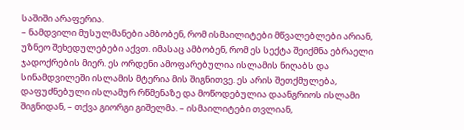საშიში არაფერია.
– ნამდვილი მუსულმანები ამბობენ, რომ ისმაილიტები მწვალებლები არიან, უზნეო შეხედულებები აქვთ. იმასაც ამბობენ, რომ ეს სექტა შეიქმნა ებრაელი ჯადოქრების მიერ. ეს ორდენი ამოფარებულია ისლამის ნიღაბს და სინამდვილეში ისლამის მტერია მის შიგნითვე. ეს არის შეთქმულება, დაფუძნებული ისლამურ რწმენაზე და მოწოდებულია დაანგრიოს ისლამი შიგნიდან, – თქვა გიორგი გიშელმა. – ისმაილიტები თვლიან,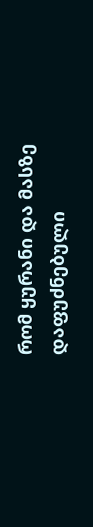რომ ყურანი და მასზე დაფუძნებული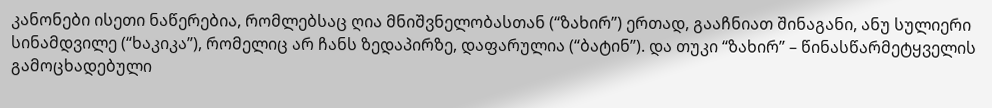კანონები ისეთი ნაწერებია, რომლებსაც ღია მნიშვნელობასთან (“ზახირ”) ერთად, გააჩნიათ შინაგანი, ანუ სულიერი სინამდვილე (“ხაკიკა”), რომელიც არ ჩანს ზედაპირზე, დაფარულია (“ბატინ”). და თუკი “ზახირ” – წინასწარმეტყველის გამოცხადებული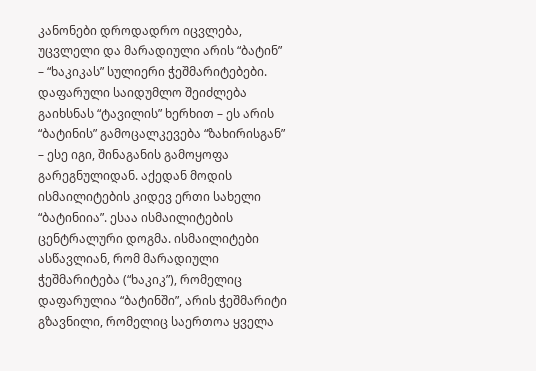კანონები დროდადრო იცვლება, უცვლელი და მარადიული არის “ბატინ” – “ხაკიკას” სულიერი ჭეშმარიტებები.
დაფარული საიდუმლო შეიძლება გაიხსნას “ტავილის” ხერხით – ეს არის “ბატინის” გამოცალკევება “ზახირისგან” – ესე იგი, შინაგანის გამოყოფა გარეგნულიდან. აქედან მოდის ისმაილიტების კიდევ ერთი სახელი “ბატინიია”. ესაა ისმაილიტების ცენტრალური დოგმა. ისმაილიტები ასწავლიან, რომ მარადიული ჭეშმარიტება (“ხაკიკ”), რომელიც დაფარულია “ბატინში”, არის ჭეშმარიტი გზავნილი, რომელიც საერთოა ყველა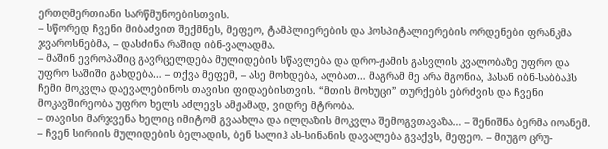ერთღმერთიანი სარწმუნოებისთვის.
– სწორედ ჩვენი მიბაძვით შექმნეს, მეფეო, ტამპლიერების და ჰოსპიტალიერების ორდენები ფრანკმა ჯვაროსნებმა, – დასძინა რაშიდ იბნ-ვალადმა.
– მაშინ ევროპაშიც გავრცელდება მულიდების სწავლება და დრო-ჟამის გასვლის კვალობაზე უფრო და უფრო საშიში გახდება… – თქვა მეფემ, – ასე მოხდება, ალბათ… მაგრამ მე არა მგონია, ჰასან იბნ-საბბაჰს ჩემი მოკვლა დაევალებინოს თავისი ფიდაებისთვის. “მთის მოხუცი” თურქებს ებრძვის და ჩვენი მოკავშირეობა უფრო ხელს აძლევს ამჟამად, ვიდრე მტრობა.
– თავისი მარჯვენა ხელიც იმიტომ გვაახლა და ილღაზის მოკვლა შემოგვთავაზა… – შენიშნა ბერმა იოანემ.
– ჩვენ სირიის მულიდების ბელადის, ბენ სალიჰ ას-სინანის დავალება გვაქვს, მეფეო. – მიუგო ცრუ-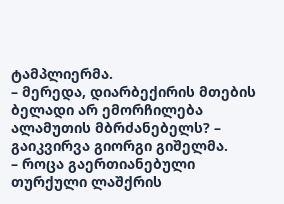ტამპლიერმა.
– მერედა, დიარბექირის მთების ბელადი არ ემორჩილება ალამუთის მბრძანებელს? – გაიკვირვა გიორგი გიშელმა.
– როცა გაერთიანებული თურქული ლაშქრის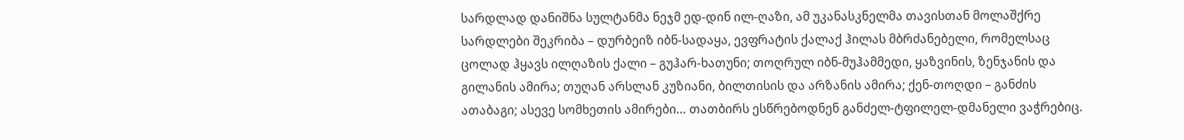სარდლად დანიშნა სულტანმა ნეჯმ ედ-დინ ილ-ღაზი, ამ უკანასკნელმა თავისთან მოლაშქრე სარდლები შეკრიბა – დურბეიზ იბნ-სადაყა, ევფრატის ქალაქ ჰილას მბრძანებელი, რომელსაც ცოლად ჰყავს ილღაზის ქალი – გუჰარ-ხათუნი; თოღრულ იბნ-მუჰამმედი, ყაზვინის, ზენჯანის და გილანის ამირა; თუღან არსლან კუზიანი, ბილთისის და არზანის ამირა; ქენ-თოღდი – განძის ათაბაგი; ასევე სომხეთის ამირები… თათბირს ესწრებოდნენ განძელ-ტფილელ-დმანელი ვაჭრებიც.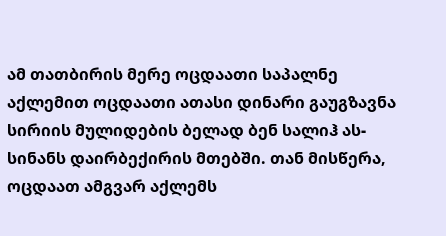ამ თათბირის მერე ოცდაათი საპალნე აქლემით ოცდაათი ათასი დინარი გაუგზავნა სირიის მულიდების ბელად ბენ სალიჰ ას-სინანს დაირბექირის მთებში. თან მისწერა, ოცდაათ ამგვარ აქლემს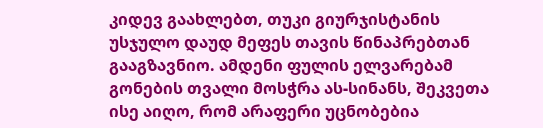კიდევ გაახლებთ, თუკი გიურჯისტანის უსჯულო დაუდ მეფეს თავის წინაპრებთან გააგზავნიო. ამდენი ფულის ელვარებამ გონების თვალი მოსჭრა ას-სინანს, შეკვეთა ისე აიღო, რომ არაფერი უცნობებია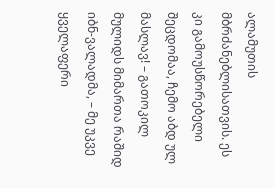ალამუთის მბრძანებლისათვის. ეს კი გამოუსწორებელი შეცდომაა, ჩემო აბდ ულ მასლავ! – გათოკილ მულიდს მიმართა რაშიდ იბნ-ვალადმა, – მე უკვე ყველაფერი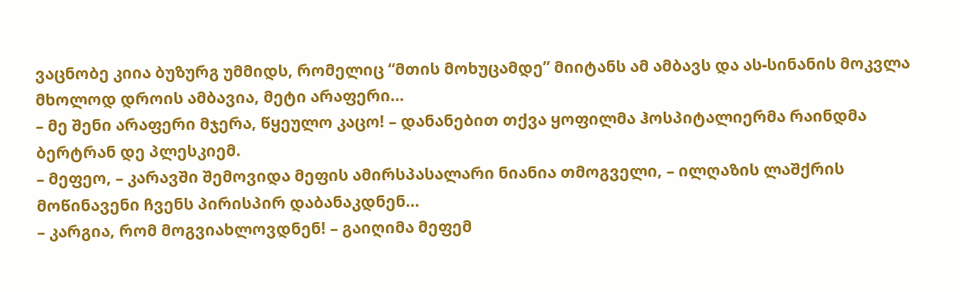ვაცნობე კიია ბუზურგ უმმიდს, რომელიც “მთის მოხუცამდე” მიიტანს ამ ამბავს და ას-სინანის მოკვლა მხოლოდ დროის ამბავია, მეტი არაფერი…
– მე შენი არაფერი მჯერა, წყეულო კაცო! – დანანებით თქვა ყოფილმა ჰოსპიტალიერმა რაინდმა ბერტრან დე პლესკიემ.
– მეფეო, – კარავში შემოვიდა მეფის ამირსპასალარი ნიანია თმოგველი, – ილღაზის ლაშქრის მოწინავენი ჩვენს პირისპირ დაბანაკდნენ…
– კარგია, რომ მოგვიახლოვდნენ! – გაიღიმა მეფემ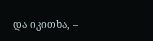და იკითხა, –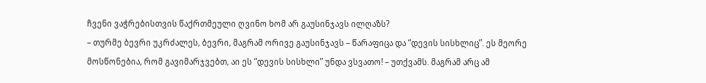ჩვენი ვაჭრებისთვის წაქრთმეული ღვინო ხომ არ გაუსინჯავს ილღაზს?
– თურმე ბევრი უკრძალეს, ბევრი, მაგრამ ორივე გაუსინჯავს – წარაფიცა და “დევის სისხლიც”. ეს მეორე მოსწონებია, რომ გავიმარჯვებთ, აი ეს “დევის სისხლი” უნდა ვსვათო! – უთქვამს. მაგრამ არც ამ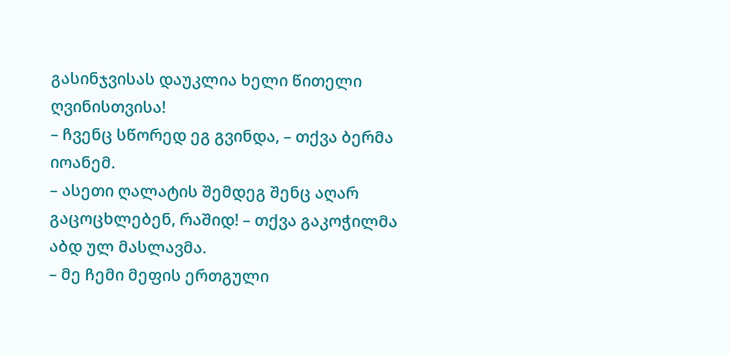გასინჯვისას დაუკლია ხელი წითელი ღვინისთვისა!
– ჩვენც სწორედ ეგ გვინდა, – თქვა ბერმა იოანემ.
– ასეთი ღალატის შემდეგ შენც აღარ გაცოცხლებენ, რაშიდ! – თქვა გაკოჭილმა აბდ ულ მასლავმა.
– მე ჩემი მეფის ერთგული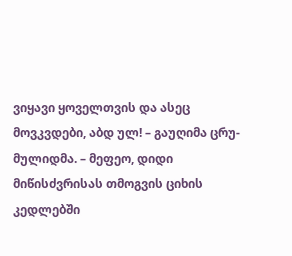ვიყავი ყოველთვის და ასეც მოვკვდები, აბდ ულ! – გაუღიმა ცრუ-მულიდმა. – მეფეო, დიდი მიწისძვრისას თმოგვის ციხის კედლებში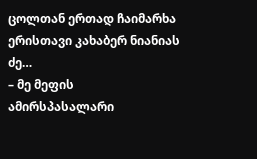ცოლთან ერთად ჩაიმარხა ერისთავი კახაბერ ნიანიას ძე…
– მე მეფის ამირსპასალარი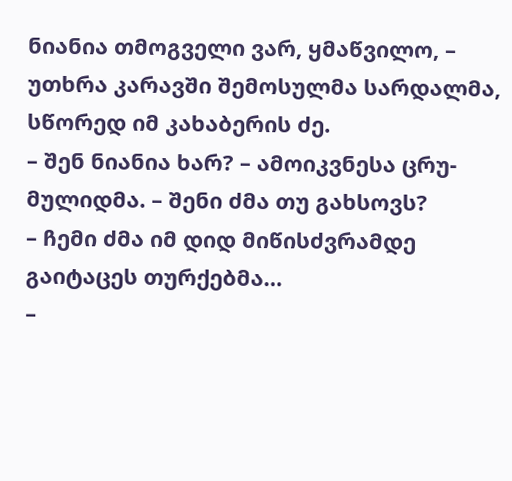ნიანია თმოგველი ვარ, ყმაწვილო, – უთხრა კარავში შემოსულმა სარდალმა, სწორედ იმ კახაბერის ძე.
– შენ ნიანია ხარ? – ამოიკვნესა ცრუ-მულიდმა. – შენი ძმა თუ გახსოვს?
– ჩემი ძმა იმ დიდ მიწისძვრამდე გაიტაცეს თურქებმა…
–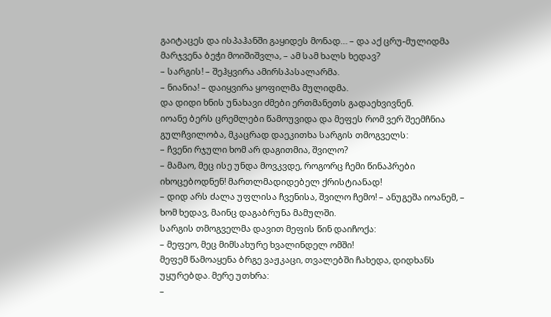გაიტაცეს და ისპაჰანში გაყიდეს მონად… – და აქ ცრუ-მულიდმა მარჯვენა ბეჭი მოიშიშვლა, – ამ სამ ხალს ხედავ?
– სარგის! – შეჰყვირა ამირსპასალარმა.
– ნიანია! – დაიყვირა ყოფილმა მულიდმა.
და დიდი ხნის უნახავი ძმები ერთმანეთს გადაეხვივნენ.
იოანე ბერს ცრემლები წამოუვიდა და მეფეს რომ ვერ შეემჩნია გულჩვილობა, მკაცრად დაეკითხა სარგის თმოგველს:
– ჩვენი რჯული ხომ არ დაგითმია, შვილო?
– მამაო, მეც ისე უნდა მოვკვდე, როგორც ჩემი წინაპრები იხოცებოდნენ! მართლმადიდებელ ქრისტიანად!
– დიდ არს ძალა უფლისა ჩვენისა, შვილო ჩემო! – ანუგეშა იოანემ, – ხომ ხედავ, მაინც დაგაბრუნა მამულში.
სარგის თმოგველმა დავით მეფის წინ დაიჩოქა:
– მეფეო, მეც მიმსახურე ხვალინდელ ომში!
მეფემ წამოაყენა ბრგე ვაჟკაცი, თვალებში ჩახედა, დიდხანს უყურებდა. მერე უთხრა:
–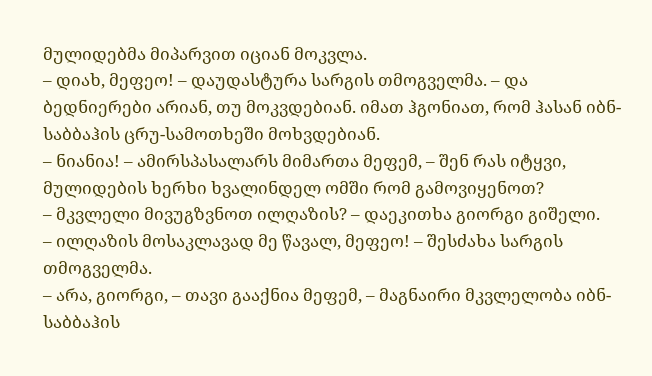მულიდებმა მიპარვით იციან მოკვლა.
– დიახ, მეფეო! – დაუდასტურა სარგის თმოგველმა. – და ბედნიერები არიან, თუ მოკვდებიან. იმათ ჰგონიათ, რომ ჰასან იბნ-საბბაჰის ცრუ-სამოთხეში მოხვდებიან.
– ნიანია! – ამირსპასალარს მიმართა მეფემ, – შენ რას იტყვი, მულიდების ხერხი ხვალინდელ ომში რომ გამოვიყენოთ?
– მკვლელი მივუგზვნოთ ილღაზის? – დაეკითხა გიორგი გიშელი.
– ილღაზის მოსაკლავად მე წავალ, მეფეო! – შესძახა სარგის თმოგველმა.
– არა, გიორგი, – თავი გააქნია მეფემ, – მაგნაირი მკვლელობა იბნ-საბბაჰის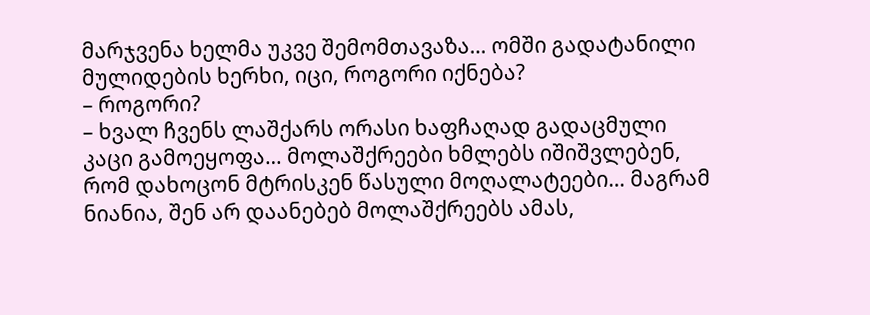მარჯვენა ხელმა უკვე შემომთავაზა… ომში გადატანილი მულიდების ხერხი, იცი, როგორი იქნება?
– როგორი?
– ხვალ ჩვენს ლაშქარს ორასი ხაფჩაღად გადაცმული კაცი გამოეყოფა… მოლაშქრეები ხმლებს იშიშვლებენ, რომ დახოცონ მტრისკენ წასული მოღალატეები… მაგრამ ნიანია, შენ არ დაანებებ მოლაშქრეებს ამას,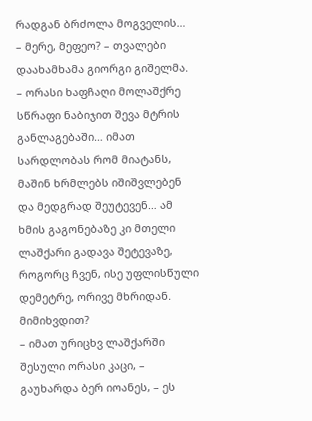რადგან ბრძოლა მოგველის…
– მერე, მეფეო? – თვალები დაახამხამა გიორგი გიშელმა.
– ორასი ხაფჩაღი მოლაშქრე სწრაფი ნაბიჯით შევა მტრის განლაგებაში… იმათ სარდლობას რომ მიატანს, მაშინ ხრმლებს იშიშვლებენ და მედგრად შეუტევენ… ამ ხმის გაგონებაზე კი მთელი ლაშქარი გადავა შეტევაზე, როგორც ჩვენ, ისე უფლისწული დემეტრე, ორივე მხრიდან. მიმიხვდით?
– იმათ ურიცხვ ლაშქარში შესული ორასი კაცი, – გაუხარდა ბერ იოანეს, – ეს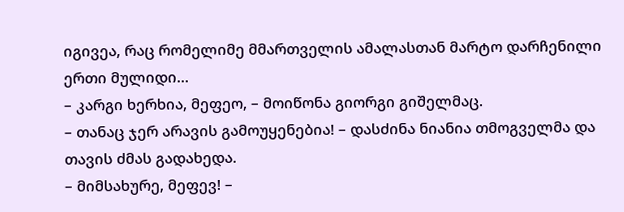იგივეა, რაც რომელიმე მმართველის ამალასთან მარტო დარჩენილი ერთი მულიდი…
– კარგი ხერხია, მეფეო, – მოიწონა გიორგი გიშელმაც.
– თანაც ჯერ არავის გამოუყენებია! – დასძინა ნიანია თმოგველმა და თავის ძმას გადახედა.
– მიმსახურე, მეფევ! –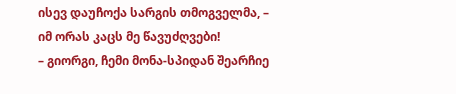ისევ დაუჩოქა სარგის თმოგველმა, – იმ ორას კაცს მე წავუძღვები!
– გიორგი, ჩემი მონა-სპიდან შეარჩიე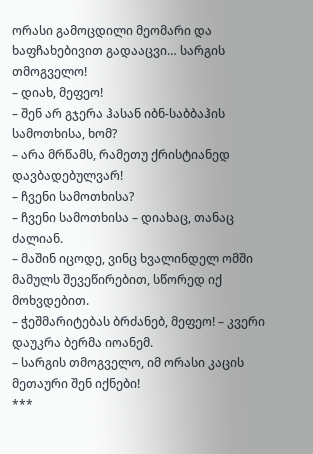ორასი გამოცდილი მეომარი და ხაფჩახებივით გადააცვი… სარგის თმოგველო!
– დიახ, მეფეო!
– შენ არ გჯერა ჰასან იბნ-საბბაჰის სამოთხისა, ხომ?
– არა მრწამს, რამეთუ ქრისტიანედ დავბადებულვარ!
– ჩვენი სამოთხისა?
– ჩვენი სამოთხისა – დიახაც, თანაც ძალიან.
– მაშინ იცოდე, ვინც ხვალინდელ ომში მამულს შევეწირებით, სწორედ იქ მოხვდებით.
– ჭეშმარიტებას ბრძანებ, მეფეო! – კვერი დაუკრა ბერმა იოანემ.
– სარგის თმოგველო, იმ ორასი კაცის მეთაური შენ იქნები!
***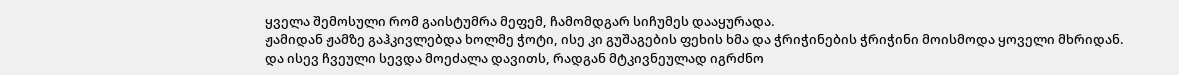ყველა შემოსული რომ გაისტუმრა მეფემ, ჩამომდგარ სიჩუმეს დააყურადა.
ჟამიდან ჟამზე გაჰკივლებდა ხოლმე ჭოტი, ისე კი გუშაგების ფეხის ხმა და ჭრიჭინების ჭრიჭინი მოისმოდა ყოველი მხრიდან.
და ისევ ჩვეული სევდა მოეძალა დავითს, რადგან მტკივნეულად იგრძნო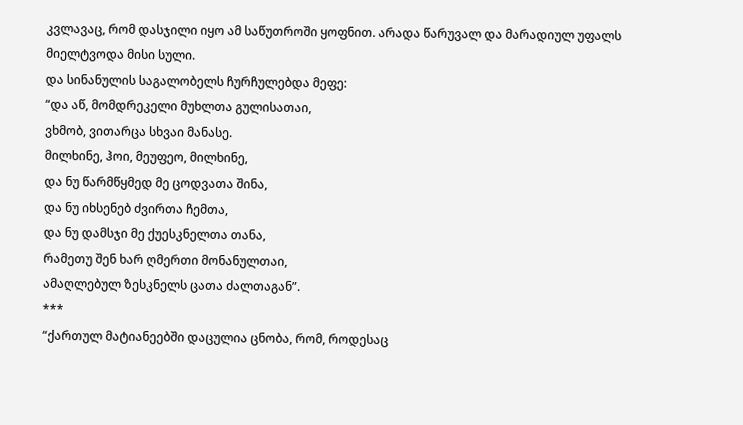კვლავაც, რომ დასჯილი იყო ამ საწუთროში ყოფნით. არადა წარუვალ და მარადიულ უფალს მიელტვოდა მისი სული.
და სინანულის საგალობელს ჩურჩულებდა მეფე:
“და აწ, მომდრეკელი მუხლთა გულისათაი,
ვხმობ, ვითარცა სხვაი მანასე.
მილხინე, ჰოი, მეუფეო, მილხინე,
და ნუ წარმწყმედ მე ცოდვათა შინა,
და ნუ იხსენებ ძვირთა ჩემთა,
და ნუ დამსჯი მე ქუესკნელთა თანა,
რამეთუ შენ ხარ ღმერთი მონანულთაი,
ამაღლებულ ზესკნელს ცათა ძალთაგან”.
***
“ქართულ მატიანეებში დაცულია ცნობა, რომ, როდესაც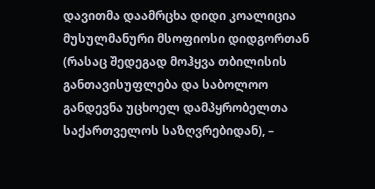დავითმა დაამრცხა დიდი კოალიცია მუსულმანური მსოფიოსი დიდგორთან (რასაც შედეგად მოჰყვა თბილისის განთავისუფლება და საბოლოო განდევნა უცხოელ დამპყრობელთა საქართველოს საზღვრებიდან), –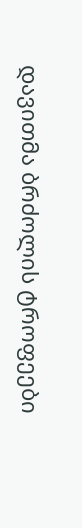დავითმა ბრძოლის ტროფეები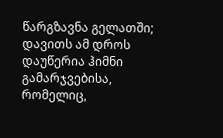წარგზავნა გელათში; დავითს ამ დროს დაუწერია ჰიმნი გამარჯვებისა, რომელიც,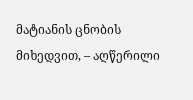მატიანის ცნობის მიხედვით, – აღწერილი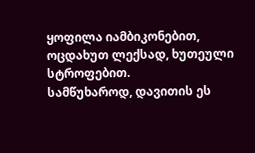ყოფილა იამბიკონებით, ოცდახუთ ლექსად, ხუთეული სტროფებით.
სამწუხაროდ, დავითის ეს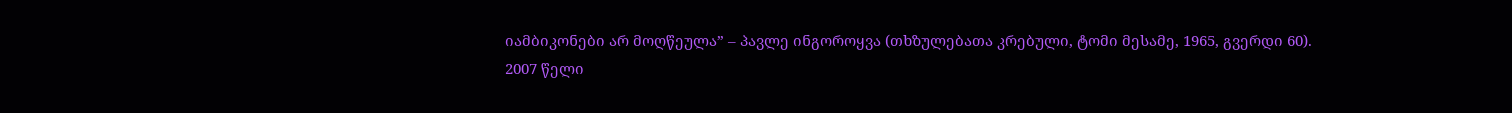იამბიკონები არ მოღწეულა” – პავლე ინგოროყვა (თხზულებათა კრებული, ტომი მესამე, 1965, გვერდი 60).
2007 წელი